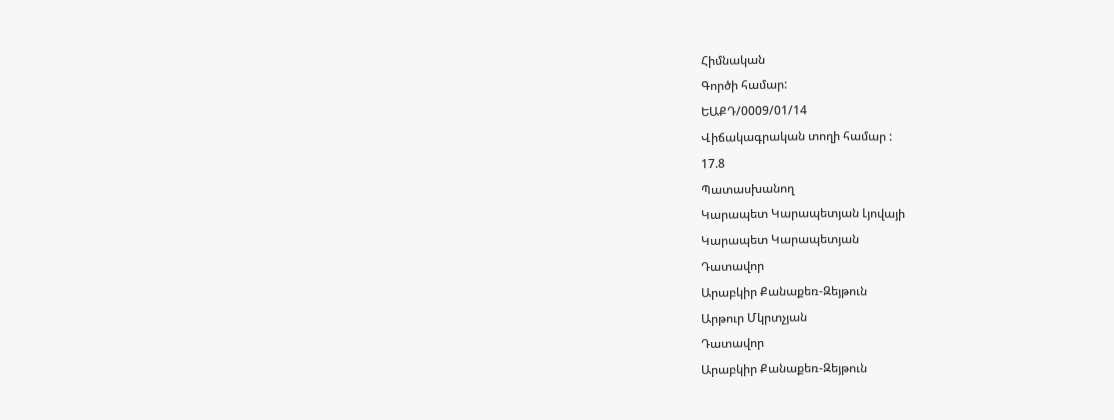Հիմնական
Գործի համար:
ԵԱՔԴ/0009/01/14
Վիճակագրական տողի համար :
17.8
Պատասխանող
Կարապետ Կարապետյան Լյովայի
Կարապետ Կարապետյան
Դատավոր
Արաբկիր Քանաքեռ-Զեյթուն
Արթուր Մկրտչյան
Դատավոր
Արաբկիր Քանաքեռ-Զեյթուն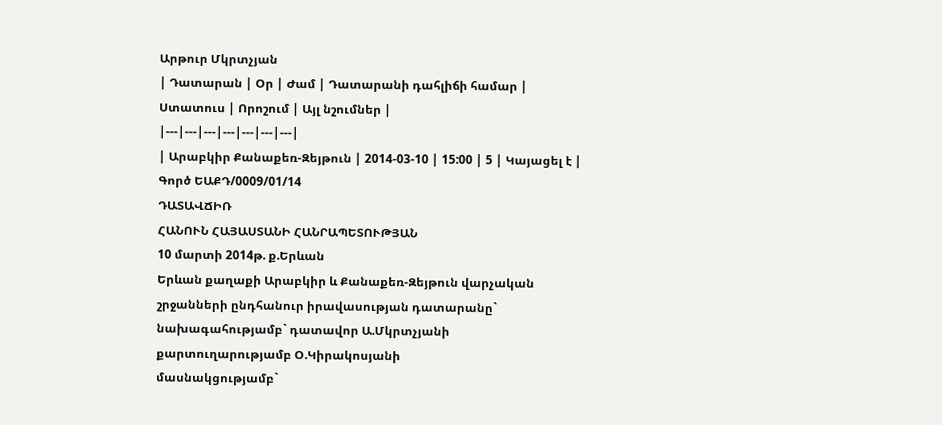Արթուր Մկրտչյան
| Դատարան | Օր | Ժամ | Դատարանի դահլիճի համար | Ստատուս | Որոշում | Այլ նշումներ |
|---|---|---|---|---|---|---|
| Արաբկիր Քանաքեռ-Զեյթուն | 2014-03-10 | 15:00 | 5 | Կայացել է |
Գործ ԵԱՔԴ/0009/01/14
ԴԱՏԱՎՃԻՌ
ՀԱՆՈՒՆ ՀԱՅԱՍՏԱՆԻ ՀԱՆՐԱՊԵՏՈՒԹՅԱՆ
10 մարտի 2014թ. ք.Երևան
Երևան քաղաքի Արաբկիր և Քանաքեռ-Զեյթուն վարչական շրջանների ընդհանուր իրավասության դատարանը`
նախագահությամբ` դատավոր Ա.Մկրտչյանի
քարտուղարությամբ Օ.Կիրակոսյանի
մասնակցությամբ`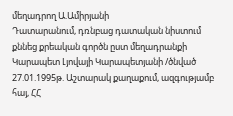մեղադրող Ա.Ամիրյանի
Դատարանում, դռնբաց դատական նիստում քննեց քրեական գործն ըստ մեղադրանքի Կարապետ Լյովայի Կարապետյանի /ծնված 27.01.1995թ. Աշտարակ քաղաքում, ազգությամբ հայ, ՀՀ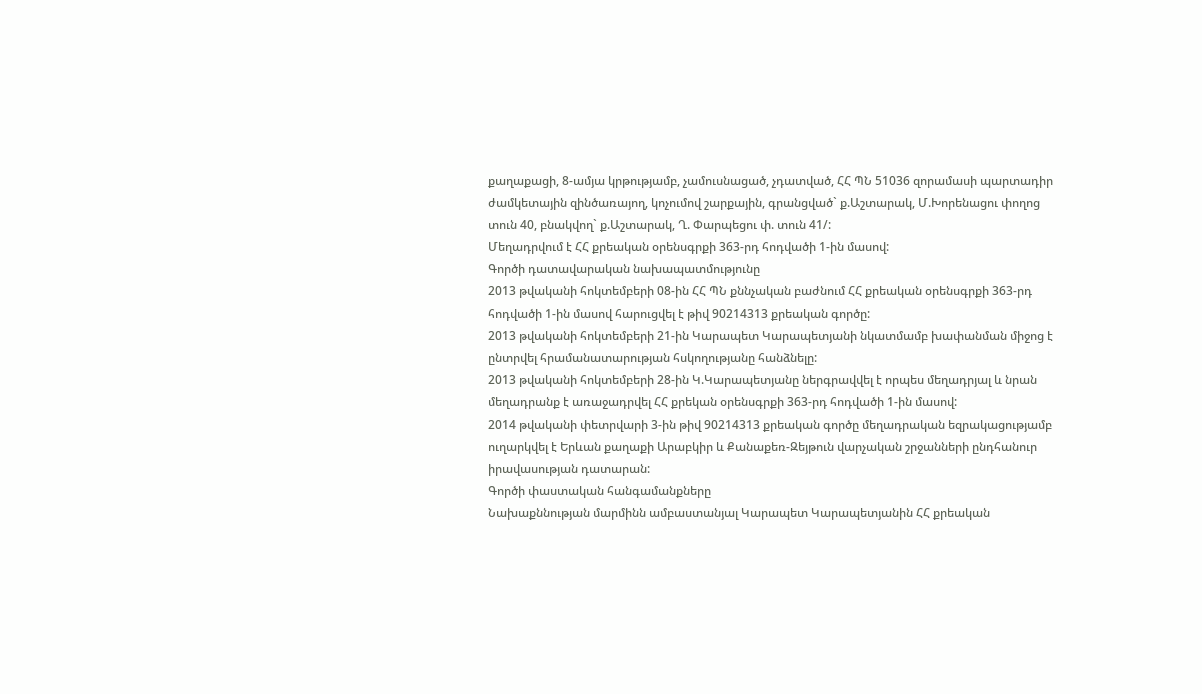քաղաքացի, 8-ամյա կրթությամբ, չամուսնացած, չդատված, ՀՀ ՊՆ 51036 զորամասի պարտադիր ժամկետային զինծառայող, կոչումով շարքային, գրանցված` ք.Աշտարակ, Մ.Խորենացու փողոց տուն 40, բնակվող` ք.Աշտարակ, Ղ. Փարպեցու փ. տուն 41/:
Մեղադրվում է ՀՀ քրեական օրենսգրքի 363-րդ հոդվածի 1-ին մասով:
Գործի դատավարական նախապատմությունը
2013 թվականի հոկտեմբերի 08-ին ՀՀ ՊՆ քննչական բաժնում ՀՀ քրեական օրենսգրքի 363-րդ հոդվածի 1-ին մասով հարուցվել է թիվ 90214313 քրեական գործը:
2013 թվականի հոկտեմբերի 21-ին Կարապետ Կարապետյանի նկատմամբ խափանման միջոց է ընտրվել հրամանատարության հսկողությանը հանձնելը:
2013 թվականի հոկտեմբերի 28-ին Կ.Կարապետյանը ներգրավվել է որպես մեղադրյալ և նրան մեղադրանք է առաջադրվել ՀՀ քրեկան օրենսգրքի 363-րդ հոդվածի 1-ին մասով:
2014 թվականի փետրվարի 3-ին թիվ 90214313 քրեական գործը մեղադրական եզրակացությամբ ուղարկվել է Երևան քաղաքի Արաբկիր և Քանաքեռ-Զեյթուն վարչական շրջանների ընդհանուր իրավասության դատարան:
Գործի փաստական հանգամանքները
Նախաքննության մարմինն ամբաստանյալ Կարապետ Կարապետյանին ՀՀ քրեական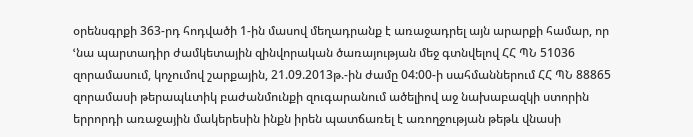օրենսգրքի 363-րդ հոդվածի 1-ին մասով մեղադրանք է առաջադրել այն արարքի համար, որ ՙնա պարտադիր ժամկետային զինվորական ծառայության մեջ գտնվելով ՀՀ ՊՆ 51036 զորամասում, կոչումով շարքային, 21.09.2013թ.-ին ժամը 04:00-ի սահմաններում ՀՀ ՊՆ 88865 զորամասի թերապևտիկ բաժանմունքի զուգարանում ածելիով աջ նախաբազկի ստորին երրորդի առաջային մակերեսին ինքն իրեն պատճառել է առողջության թեթև վնասի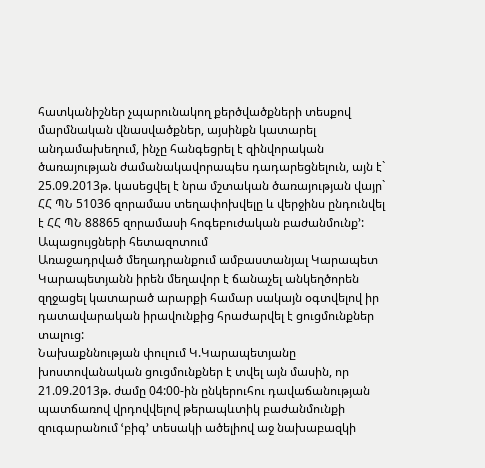հատկանիշներ չպարունակող քերծվածքների տեսքով մարմնական վնասվածքներ, այսինքն կատարել անդամախեղում, ինչը հանգեցրել է զինվորական ծառայության ժամանակավորապես դադարեցնելուն, այն է` 25.09.2013թ. կասեցվել է նրա մշտական ծառայության վայր` ՀՀ ՊՆ 51036 զորամաս տեղափոխվելը և վերջինս ընդունվել է ՀՀ ՊՆ 88865 զորամասի հոգեբուժական բաժանմունք՚:
Ապացույցների հետազոտում
Առաջադրված մեղադրանքում ամբաստանյալ Կարապետ Կարապետյանն իրեն մեղավոր է ճանաչել անկեղծորեն զղջացել կատարած արարքի համար սակայն օգտվելով իր դատավարական իրավունքից հրաժարվել է ցուցմունքներ տալուց:
Նախաքննության փուլում Կ.Կարապետյանը խոստովանական ցուցմունքներ է տվել այն մասին, որ 21.09.2013թ. ժամը 04:00-ին ընկերուհու դավաճանության պատճառով վրդովվելով թերապևտիկ բաժանմունքի զուգարանում ՙբիգ՚ տեսակի ածելիով աջ նախաբազկի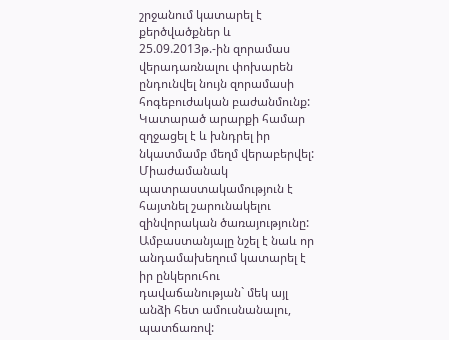շրջանում կատարել է քերծվածքներ և 25.09.2013թ.-ին զորամաս վերադառնալու փոխարեն ընդունվել նույն զորամասի հոգեբուժական բաժանմունք: Կատարած արարքի համար զղջացել է և խնդրել իր նկատմամբ մեղմ վերաբերվել: Միաժամանակ պատրաստակամություն է հայտնել շարունակելու զինվորական ծառայությունը:
Ամբաստանյալը նշել է նաև որ անդամախեղում կատարել է իր ընկերուհու դավաճանության` մեկ այլ անձի հետ ամուսնանալու, պատճառով: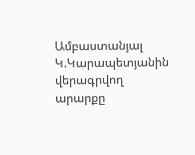Ամբաստանյալ Կ.Կարապետյանին վերագրվող արարքը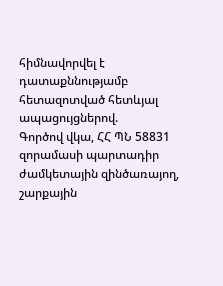հիմնավորվել է դատաքննությամբ հետազոտված հետևյալ ապացույցներով.
Գործով վկա, ՀՀ ՊՆ 58831 զորամասի պարտադիր ժամկետային զինծառայող, շարքային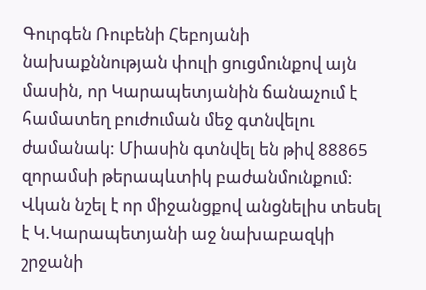Գուրգեն Ռուբենի Հեբոյանի նախաքննության փուլի ցուցմունքով այն մասին, որ Կարապետյանին ճանաչում է համատեղ բուժուման մեջ գտնվելու ժամանակ: Միասին գտնվել են թիվ 88865 զորամսի թերապևտիկ բաժանմունքում: Վկան նշել է որ միջանցքով անցնելիս տեսել է Կ.Կարապետյանի աջ նախաբազկի շրջանի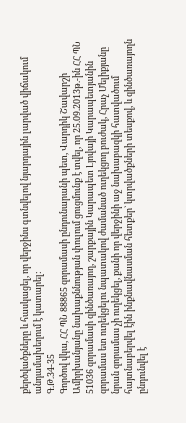քերծվածքները և հասկացել, որ վերջինս գտնվելով նյարդային լարված վիճակում անդամախեղում է կատարել:
Գ.Թ.34-35
Գործով վկա, ՀՀ ՊՆ 88865 զորամասի ընդունարանի պետ, Վարդիկ Շավարշի Ամիրխանյանը նախաքննության փուլում ցուցմունք է տվել, որ 25.09.2013թ.-ին ՀՀ ՊՆ 51036 զորամասի զինծառայող, շարքային Կարապետ Լյովայի Կարապետյանին զորամաս ետ ուղեկցելու նպատակով ժամանած ուղեկցող բուժակ, Հրաչ Մելիքյանը նրան զորամաս չի ուղեկցել, քանի որ վերջինի աջ նախաբազկի հատվածում հայտնաբերվել էին ինքնավնասման հետքեր` կտրվածքների տեսքով, և զինծառայողն ընդունվել է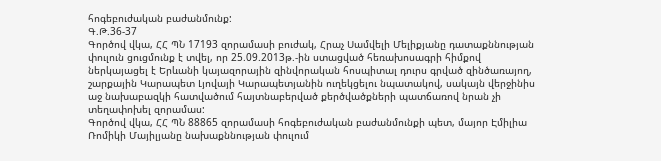հոգեբուժական բաժանմունք:
Գ.Թ.36-37
Գործով վկա, ՀՀ ՊՆ 17193 զորամասի բուժակ, Հրաչ Սամվելի Մելիքյանը դատաքննության փուլուն ցուցմունք է տվել, որ 25.09.2013թ.-ին ստացված հեռախոսագրի հիմքով ներկայացել է Երևանի կայազորային զինվորական հոսպիտալ դուրս գրված զինծառայող, շարքային Կարապետ Լյովայի Կարապետյանին ուղեկցելու նպատակով, սակայն վերջինիս աջ նախաբազկի հատվածում հայտնաբերված քերծվածքների պատճառով նրան չի տեղափոխել զորամաս:
Գործով վկա, ՀՀ ՊՆ 88865 զորամասի հոգեբուժական բաժանմունքի պետ, մայոր Էմիլիա Ռոմիկի Մայիլյանը նախաքննության փուլում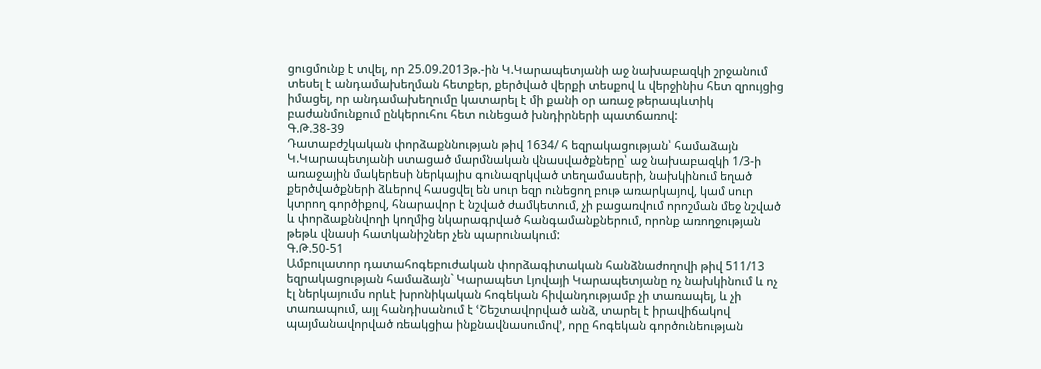ցուցմունք է տվել, որ 25.09.2013թ.-ին Կ.Կարապետյանի աջ նախաբազկի շրջանում տեսել է անդամախեղման հետքեր, քերծված վերքի տեսքով և վերջինիս հետ զրույցից իմացել, որ անդամախեղումը կատարել է մի քանի օր առաջ թերապևտիկ բաժանմունքում ընկերուհու հետ ունեցած խնդիրների պատճառով:
Գ.Թ.38-39
Դատաբժշկական փորձաքննության թիվ 1634/ հ եզրակացության՝ համաձայն Կ.Կարապետյանի ստացած մարմնական վնասվածքները՝ աջ նախաբազկի 1/3-ի առաջային մակերեսի ներկայիս գունազրկված տեղամասերի, նախկինում եղած քերծվածքների ձևերով հասցվել են սուր եզր ունեցող բութ առարկայով, կամ սուր կտրող գործիքով, հնարավոր է նշված ժամկետում, չի բացառվում որոշման մեջ նշված և փորձաքննվողի կողմից նկարագրված հանգամանքներում, որոնք առողջության թեթև վնասի հատկանիշներ չեն պարունակում:
Գ.Թ.50-51
Ամբուլատոր դատահոգեբուժական փորձագիտական հանձնաժողովի թիվ 511/13 եզրակացության համաձայն` Կարապետ Լյովայի Կարապետյանը ոչ նախկինում և ոչ էլ ներկայումս որևէ խրոնիկական հոգեկան հիվանդությամբ չի տառապել, և չի տառապում, այլ հանդիսանում է ՙՇեշտավորված անձ, տարել է իրավիճակով պայմանավորված ռեակցիա ինքնավնասումով՚, որը հոգեկան գործունեության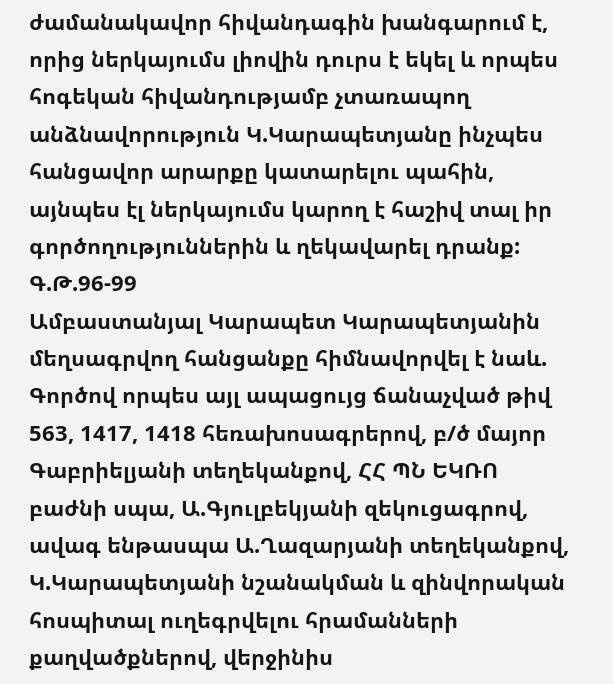ժամանակավոր հիվանդագին խանգարում է, որից ներկայումս լիովին դուրս է եկել և որպես հոգեկան հիվանդությամբ չտառապող անձնավորություն Կ.Կարապետյանը ինչպես հանցավոր արարքը կատարելու պահին, այնպես էլ ներկայումս կարող է հաշիվ տալ իր գործողություններին և ղեկավարել դրանք:
Գ.Թ.96-99
Ամբաստանյալ Կարապետ Կարապետյանին մեղսագրվող հանցանքը հիմնավորվել է նաև.
Գործով որպես այլ ապացույց ճանաչված թիվ 563, 1417, 1418 հեռախոսագրերով, բ/ծ մայոր Գաբրիելյանի տեղեկանքով, ՀՀ ՊՆ ԵԿՌՈ բաժնի սպա, Ա.Գյուլբեկյանի զեկուցագրով, ավագ ենթասպա Ա.Ղազարյանի տեղեկանքով, Կ.Կարապետյանի նշանակման և զինվորական հոսպիտալ ուղեգրվելու հրամանների քաղվածքներով, վերջինիս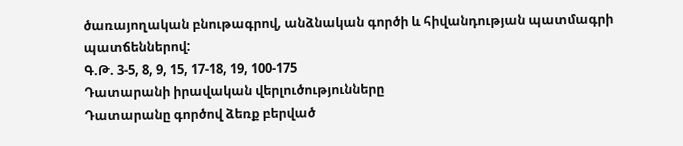ծառայողական բնութագրով, անձնական գործի և հիվանդության պատմագրի պատճեններով:
Գ.Թ. 3-5, 8, 9, 15, 17-18, 19, 100-175
Դատարանի իրավական վերլուծությունները
Դատարանը գործով ձեռք բերված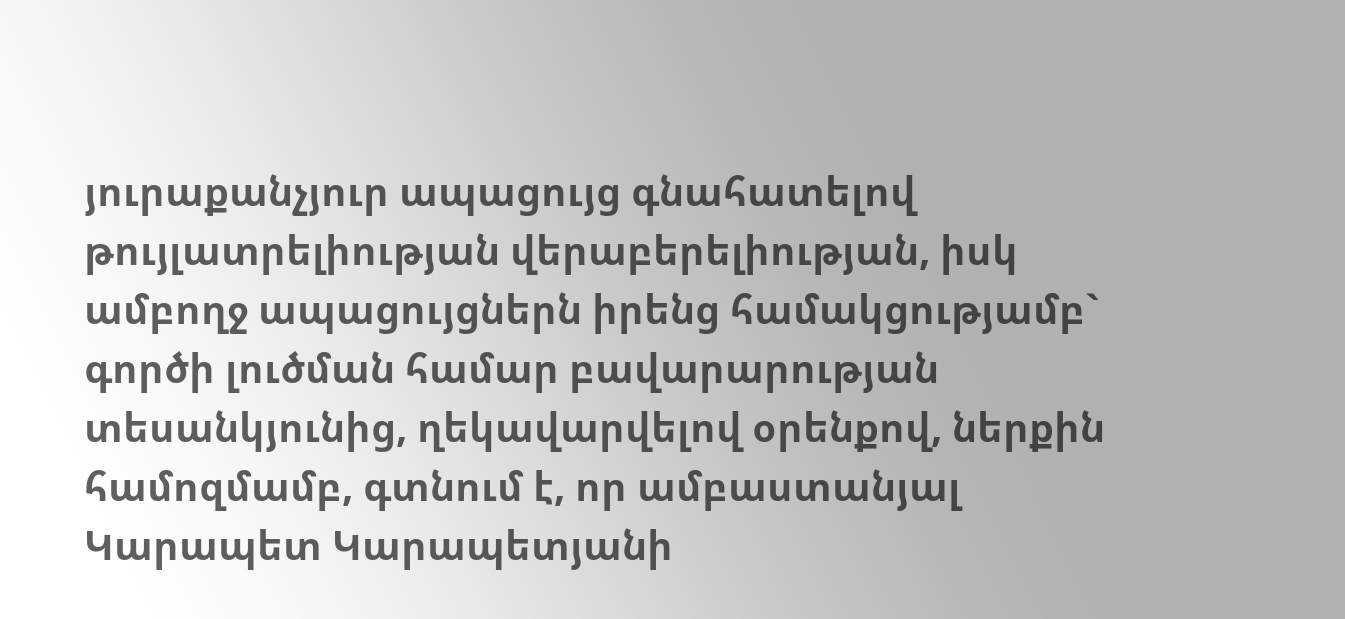յուրաքանչյուր ապացույց գնահատելով թույլատրելիության վերաբերելիության, իսկ ամբողջ ապացույցներն իրենց համակցությամբ` գործի լուծման համար բավարարության տեսանկյունից, ղեկավարվելով օրենքով, ներքին համոզմամբ, գտնում է, որ ամբաստանյալ Կարապետ Կարապետյանի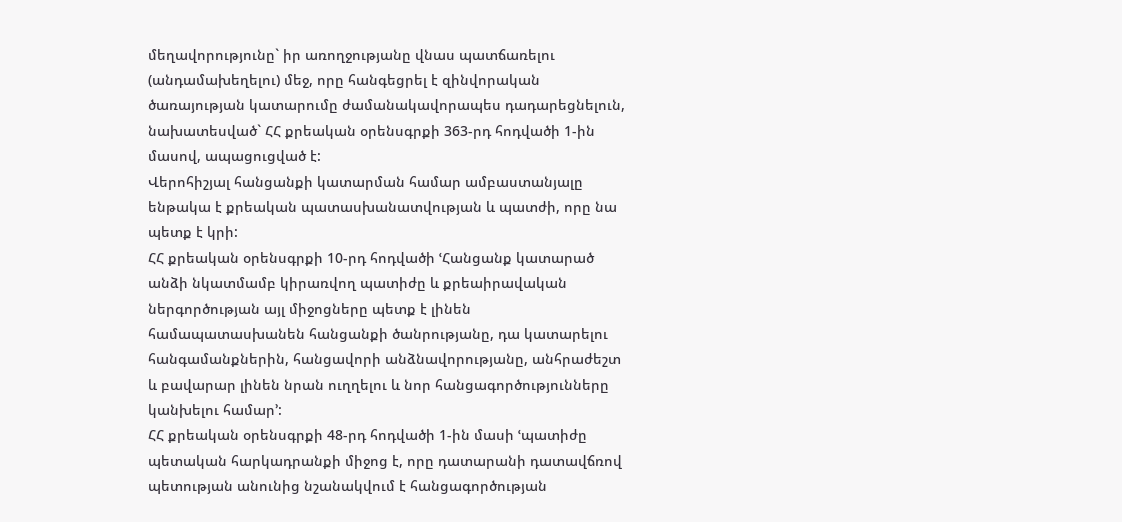մեղավորությունը` իր առողջությանը վնաս պատճառելու (անդամախեղելու) մեջ, որը հանգեցրել է զինվորական ծառայության կատարումը ժամանակավորապես դադարեցնելուն, նախատեսված` ՀՀ քրեական օրենսգրքի 363-րդ հոդվածի 1-ին մասով, ապացուցված է:
Վերոհիշյալ հանցանքի կատարման համար ամբաստանյալը ենթակա է քրեական պատասխանատվության և պատժի, որը նա պետք է կրի:
ՀՀ քրեական օրենսգրքի 10-րդ հոդվածի ՙՀանցանք կատարած անձի նկատմամբ կիրառվող պատիժը և քրեաիրավական ներգործության այլ միջոցները պետք է լինեն համապատասխանեն հանցանքի ծանրությանը, դա կատարելու հանգամանքներին, հանցավորի անձնավորությանը, անհրաժեշտ և բավարար լինեն նրան ուղղելու և նոր հանցագործությունները կանխելու համար՚:
ՀՀ քրեական օրենսգրքի 48-րդ հոդվածի 1-ին մասի ՙպատիժը պետական հարկադրանքի միջոց է, որը դատարանի դատավճռով պետության անունից նշանակվում է հանցագործության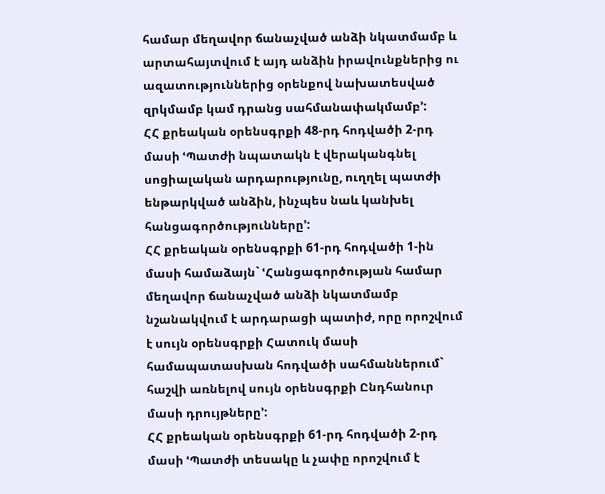համար մեղավոր ճանաչված անձի նկատմամբ և արտահայտվում է այդ անձին իրավունքներից ու ազատություններից օրենքով նախատեսված զրկմամբ կամ դրանց սահմանափակմամբ՚:
ՀՀ քրեական օրենսգրքի 48-րդ հոդվածի 2-րդ մասի ՙՊատժի նպատակն է վերականգնել սոցիալական արդարությունը, ուղղել պատժի ենթարկված անձին, ինչպես նաև կանխել հանցագործությունները՚:
ՀՀ քրեական օրենսգրքի 61-րդ հոդվածի 1-ին մասի համաձայն` ՙՀանցագործության համար մեղավոր ճանաչված անձի նկատմամբ նշանակվում է արդարացի պատիժ, որը որոշվում է սույն օրենսգրքի Հատուկ մասի համապատասխան հոդվածի սահմաններում` հաշվի առնելով սույն օրենսգրքի Ընդհանուր մասի դրույթները՚:
ՀՀ քրեական օրենսգրքի 61-րդ հոդվածի 2-րդ մասի ՙՊատժի տեսակը և չափը որոշվում է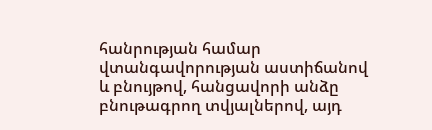հանրության համար վտանգավորության աստիճանով և բնույթով, հանցավորի անձը բնութագրող տվյալներով, այդ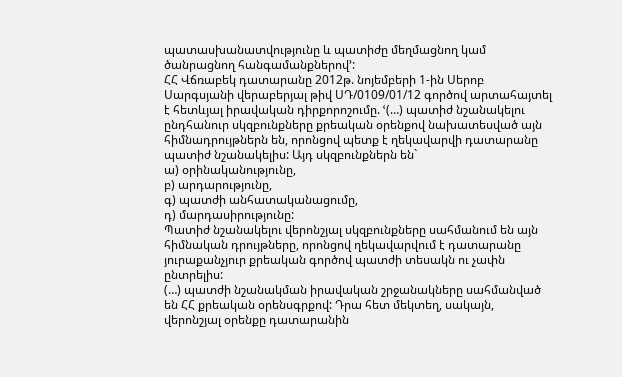պատասխանատվությունը և պատիժը մեղմացնող կամ ծանրացնող հանգամանքներով՚:
ՀՀ Վճռաբեկ դատարանը 2012թ. նոյեմբերի 1-ին Սերոբ Սարգսյանի վերաբերյալ թիվ ՍԴ/0109/01/12 գործով արտահայտել է հետևյալ իրավական դիրքորոշումը. ՙ(…) պատիժ նշանակելու ընդհանուր սկզբունքները քրեական օրենքով նախատեսված այն հիմնադրույթներն են, որոնցով պետք է ղեկավարվի դատարանը պատիժ նշանակելիս: Այդ սկզբունքներն են`
ա) օրինականությունը,
բ) արդարությունը,
գ) պատժի անհատականացումը,
դ) մարդասիրությունը:
Պատիժ նշանակելու վերոնշյալ սկզբունքները սահմանում են այն հիմնական դրույթները, որոնցով ղեկավարվում է դատարանը յուրաքանչյուր քրեական գործով պատժի տեսակն ու չափն ընտրելիս:
(…) պատժի նշանակման իրավական շրջանակները սահմանված են ՀՀ քրեական օրենսգրքով: Դրա հետ մեկտեղ, սակայն, վերոնշյալ օրենքը դատարանին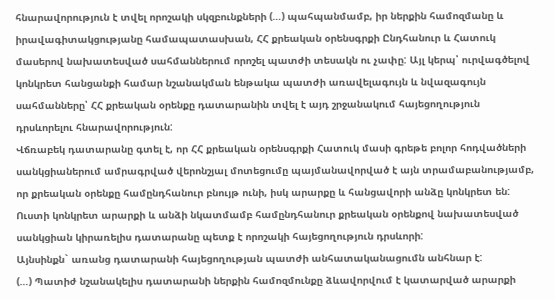հնարավորություն է տվել որոշակի սկզբունքների (…) պահպանմամբ, իր ներքին համոզմանը և իրավագիտակցությանը համապատասխան, ՀՀ քրեական օրենսգրքի Ընդհանուր և Հատուկ մասերով նախատեսված սահմաններում որոշել պատժի տեսակն ու չափը: Այլ կերպ՝ ուրվագծելով կոնկրետ հանցանքի համար նշանակման ենթակա պատժի առավելագույն և նվազագույն սահմանները՝ ՀՀ քրեական օրենքը դատարանին տվել է այդ շրջանակում հայեցողություն դրսևորելու հնարավորություն:
Վճռաբեկ դատարանը գտել է, որ ՀՀ քրեական օրենսգրքի Հատուկ մասի գրեթե բոլոր հոդվածների սանկցիաներում ամրագրված վերոնշյալ մոտեցումը պայմանավորված է այն տրամաբանությամբ, որ քրեական օրենքը համընդհանուր բնույթ ունի, իսկ արարքը և հանցավորի անձը կոնկրետ են: Ուստի կոնկրետ արարքի և անձի նկատմամբ համընդհանուր քրեական օրենքով նախատեսված սանկցիան կիրառելիս դատարանը պետք է որոշակի հայեցողություն դրսևորի:
Այնսինքն` առանց դատարանի հայեցողության պատժի անհատականացումն անհնար է:
(…) Պատիժ նշանակելիս դատարանի ներքին համոզմունքը ձևավորվում է կատարված արարքի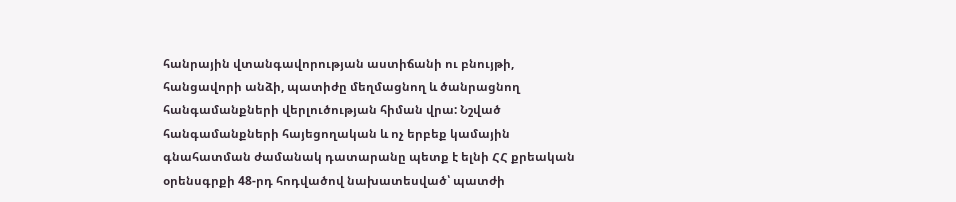հանրային վտանգավորության աստիճանի ու բնույթի, հանցավորի անձի, պատիժը մեղմացնող և ծանրացնող հանգամանքների վերլուծության հիման վրա: Նշված հանգամանքների հայեցողական և ոչ երբեք կամային գնահատման ժամանակ դատարանը պետք է ելնի ՀՀ քրեական օրենսգրքի 48-րդ հոդվածով նախատեսված՝ պատժի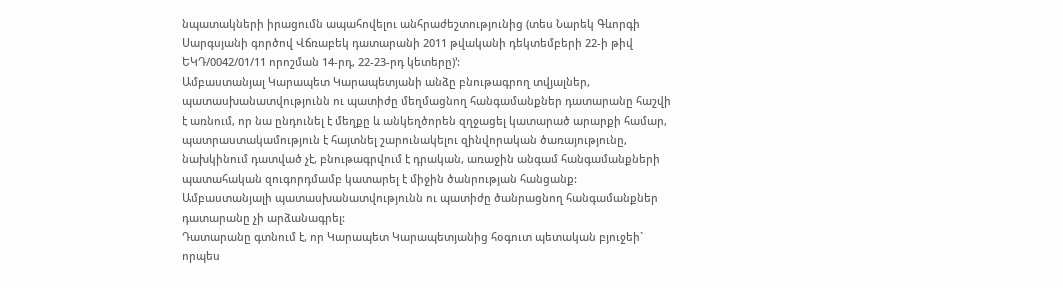նպատակների իրացումն ապահովելու անհրաժեշտությունից (տես Նարեկ Գևորգի Սարգսյանի գործով Վճռաբեկ դատարանի 2011 թվականի դեկտեմբերի 22-ի թիվ ԵԿԴ/0042/01/11 որոշման 14-րդ, 22-23-րդ կետերը)՚:
Ամբաստանյալ Կարապետ Կարապետյանի անձը բնութագրող տվյալներ, պատասխանատվությունն ու պատիժը մեղմացնող հանգամանքներ դատարանը հաշվի է առնում, որ նա ընդունել է մեղքը և անկեղծորեն զղջացել կատարած արարքի համար, պատրաստակամություն է հայտնել շարունակելու զինվորական ծառայությունը, նախկինում դատված չէ, բնութագրվում է դրական, առաջին անգամ հանգամանքների պատահական զուգորդմամբ կատարել է միջին ծանրության հանցանք:
Ամբաստանյալի պատասխանատվությունն ու պատիժը ծանրացնող հանգամանքներ դատարանը չի արձանագրել:
Դատարանը գտնում է, որ Կարապետ Կարապետյանից հօգուտ պետական բյուջեի` որպես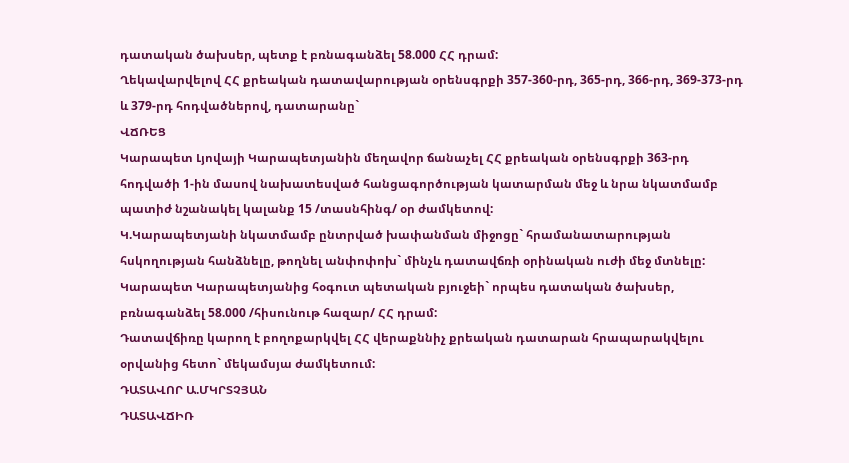դատական ծախսեր, պետք է բռնագանձել 58.000 ՀՀ դրամ:
Ղեկավարվելով ՀՀ քրեական դատավարության օրենսգրքի 357-360-րդ, 365-րդ, 366-րդ, 369-373-րդ և 379-րդ հոդվածներով, դատարանը`
ՎՃՌԵՑ
Կարապետ Լյովայի Կարապետյանին մեղավոր ճանաչել ՀՀ քրեական օրենսգրքի 363-րդ հոդվածի 1-ին մասով նախատեսված հանցագործության կատարման մեջ և նրա նկատմամբ պատիժ նշանակել կալանք 15 /տասնհինգ/ օր ժամկետով:
Կ.Կարապետյանի նկատմամբ ընտրված խափանման միջոցը` հրամանատարության հսկողության հանձնելը, թողնել անփոփոխ` մինչև դատավճռի օրինական ուժի մեջ մտնելը:
Կարապետ Կարապետյանից հօգուտ պետական բյուջեի` որպես դատական ծախսեր, բռնագանձել 58.000 /հիսունութ հազար/ ՀՀ դրամ:
Դատավճիռը կարող է բողոքարկվել ՀՀ վերաքննիչ քրեական դատարան հրապարակվելու օրվանից հետո` մեկամսյա ժամկետում:
ԴԱՏԱՎՈՐ Ա.ՄԿՐՏՉՅԱՆ
ԴԱՏԱՎՃԻՌ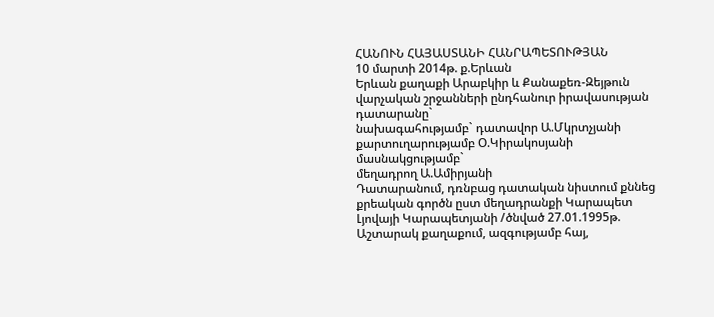ՀԱՆՈՒՆ ՀԱՅԱՍՏԱՆԻ ՀԱՆՐԱՊԵՏՈՒԹՅԱՆ
10 մարտի 2014թ. ք.Երևան
Երևան քաղաքի Արաբկիր և Քանաքեռ-Զեյթուն վարչական շրջանների ընդհանուր իրավասության դատարանը`
նախագահությամբ` դատավոր Ա.Մկրտչյանի
քարտուղարությամբ Օ.Կիրակոսյանի
մասնակցությամբ`
մեղադրող Ա.Ամիրյանի
Դատարանում, դռնբաց դատական նիստում քննեց քրեական գործն ըստ մեղադրանքի Կարապետ Լյովայի Կարապետյանի /ծնված 27.01.1995թ. Աշտարակ քաղաքում, ազգությամբ հայ,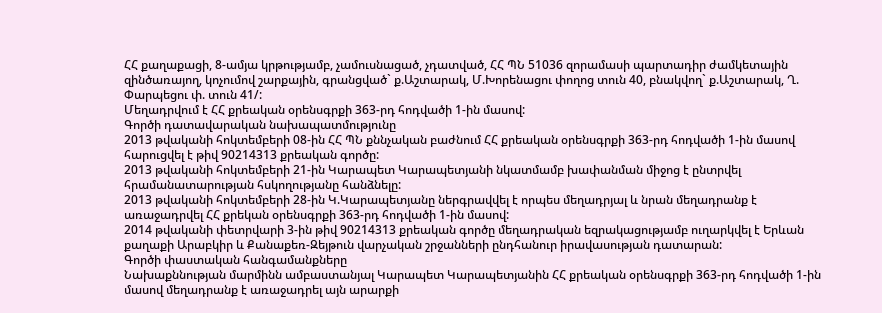ՀՀ քաղաքացի, 8-ամյա կրթությամբ, չամուսնացած, չդատված, ՀՀ ՊՆ 51036 զորամասի պարտադիր ժամկետային զինծառայող, կոչումով շարքային, գրանցված` ք.Աշտարակ, Մ.Խորենացու փողոց տուն 40, բնակվող` ք.Աշտարակ, Ղ. Փարպեցու փ. տուն 41/:
Մեղադրվում է ՀՀ քրեական օրենսգրքի 363-րդ հոդվածի 1-ին մասով:
Գործի դատավարական նախապատմությունը
2013 թվականի հոկտեմբերի 08-ին ՀՀ ՊՆ քննչական բաժնում ՀՀ քրեական օրենսգրքի 363-րդ հոդվածի 1-ին մասով հարուցվել է թիվ 90214313 քրեական գործը:
2013 թվականի հոկտեմբերի 21-ին Կարապետ Կարապետյանի նկատմամբ խափանման միջոց է ընտրվել հրամանատարության հսկողությանը հանձնելը:
2013 թվականի հոկտեմբերի 28-ին Կ.Կարապետյանը ներգրավվել է որպես մեղադրյալ և նրան մեղադրանք է առաջադրվել ՀՀ քրեկան օրենսգրքի 363-րդ հոդվածի 1-ին մասով:
2014 թվականի փետրվարի 3-ին թիվ 90214313 քրեական գործը մեղադրական եզրակացությամբ ուղարկվել է Երևան քաղաքի Արաբկիր և Քանաքեռ-Զեյթուն վարչական շրջանների ընդհանուր իրավասության դատարան:
Գործի փաստական հանգամանքները
Նախաքննության մարմինն ամբաստանյալ Կարապետ Կարապետյանին ՀՀ քրեական օրենսգրքի 363-րդ հոդվածի 1-ին մասով մեղադրանք է առաջադրել այն արարքի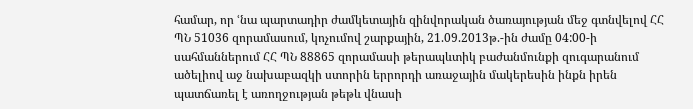համար, որ ՙնա պարտադիր ժամկետային զինվորական ծառայության մեջ գտնվելով ՀՀ ՊՆ 51036 զորամասում, կոչումով շարքային, 21.09.2013թ.-ին ժամը 04:00-ի սահմաններում ՀՀ ՊՆ 88865 զորամասի թերապևտիկ բաժանմունքի զուգարանում ածելիով աջ նախաբազկի ստորին երրորդի առաջային մակերեսին ինքն իրեն պատճառել է առողջության թեթև վնասի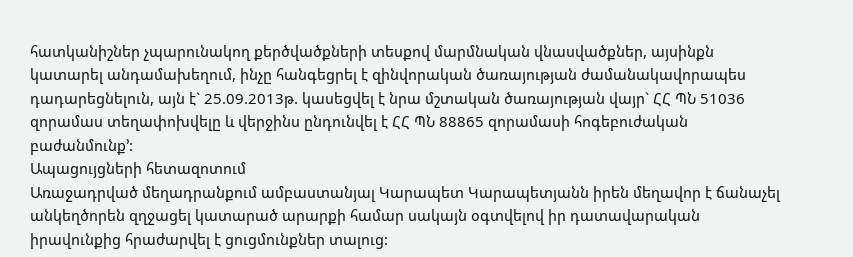հատկանիշներ չպարունակող քերծվածքների տեսքով մարմնական վնասվածքներ, այսինքն կատարել անդամախեղում, ինչը հանգեցրել է զինվորական ծառայության ժամանակավորապես դադարեցնելուն, այն է` 25.09.2013թ. կասեցվել է նրա մշտական ծառայության վայր` ՀՀ ՊՆ 51036 զորամաս տեղափոխվելը և վերջինս ընդունվել է ՀՀ ՊՆ 88865 զորամասի հոգեբուժական բաժանմունք՚:
Ապացույցների հետազոտում
Առաջադրված մեղադրանքում ամբաստանյալ Կարապետ Կարապետյանն իրեն մեղավոր է ճանաչել անկեղծորեն զղջացել կատարած արարքի համար սակայն օգտվելով իր դատավարական իրավունքից հրաժարվել է ցուցմունքներ տալուց: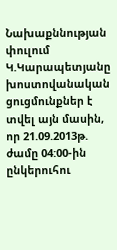Նախաքննության փուլում Կ.Կարապետյանը խոստովանական ցուցմունքներ է տվել այն մասին, որ 21.09.2013թ. ժամը 04:00-ին ընկերուհու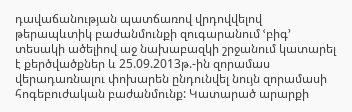դավաճանության պատճառով վրդովվելով թերապևտիկ բաժանմունքի զուգարանում ՙբիգ՚ տեսակի ածելիով աջ նախաբազկի շրջանում կատարել է քերծվածքներ և 25.09.2013թ.-ին զորամաս վերադառնալու փոխարեն ընդունվել նույն զորամասի հոգեբուժական բաժանմունք: Կատարած արարքի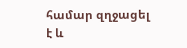համար զղջացել է և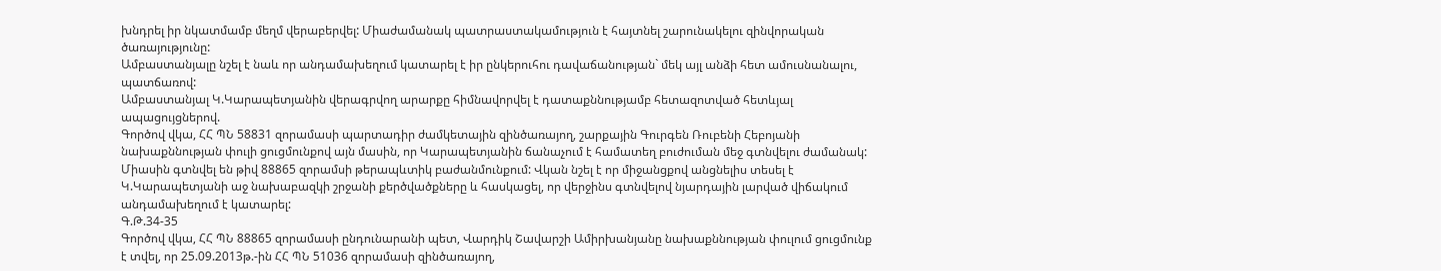խնդրել իր նկատմամբ մեղմ վերաբերվել: Միաժամանակ պատրաստակամություն է հայտնել շարունակելու զինվորական ծառայությունը:
Ամբաստանյալը նշել է նաև որ անդամախեղում կատարել է իր ընկերուհու դավաճանության` մեկ այլ անձի հետ ամուսնանալու, պատճառով:
Ամբաստանյալ Կ.Կարապետյանին վերագրվող արարքը հիմնավորվել է դատաքննությամբ հետազոտված հետևյալ ապացույցներով.
Գործով վկա, ՀՀ ՊՆ 58831 զորամասի պարտադիր ժամկետային զինծառայող, շարքային Գուրգեն Ռուբենի Հեբոյանի նախաքննության փուլի ցուցմունքով այն մասին, որ Կարապետյանին ճանաչում է համատեղ բուժուման մեջ գտնվելու ժամանակ: Միասին գտնվել են թիվ 88865 զորամսի թերապևտիկ բաժանմունքում: Վկան նշել է որ միջանցքով անցնելիս տեսել է Կ.Կարապետյանի աջ նախաբազկի շրջանի քերծվածքները և հասկացել, որ վերջինս գտնվելով նյարդային լարված վիճակում անդամախեղում է կատարել:
Գ.Թ.34-35
Գործով վկա, ՀՀ ՊՆ 88865 զորամասի ընդունարանի պետ, Վարդիկ Շավարշի Ամիրխանյանը նախաքննության փուլում ցուցմունք է տվել, որ 25.09.2013թ.-ին ՀՀ ՊՆ 51036 զորամասի զինծառայող,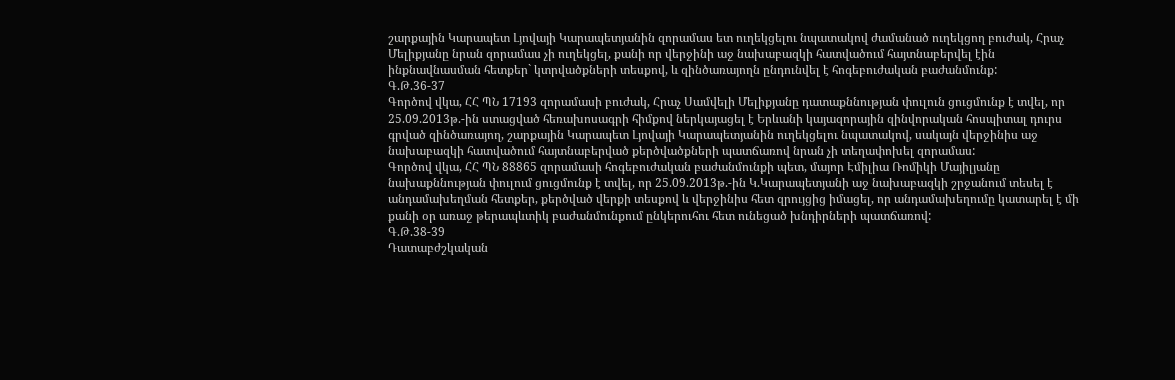շարքային Կարապետ Լյովայի Կարապետյանին զորամաս ետ ուղեկցելու նպատակով ժամանած ուղեկցող բուժակ, Հրաչ Մելիքյանը նրան զորամաս չի ուղեկցել, քանի որ վերջինի աջ նախաբազկի հատվածում հայտնաբերվել էին ինքնավնասման հետքեր` կտրվածքների տեսքով, և զինծառայողն ընդունվել է հոգեբուժական բաժանմունք:
Գ.Թ.36-37
Գործով վկա, ՀՀ ՊՆ 17193 զորամասի բուժակ, Հրաչ Սամվելի Մելիքյանը դատաքննության փուլուն ցուցմունք է տվել, որ 25.09.2013թ.-ին ստացված հեռախոսագրի հիմքով ներկայացել է Երևանի կայազորային զինվորական հոսպիտալ դուրս գրված զինծառայող, շարքային Կարապետ Լյովայի Կարապետյանին ուղեկցելու նպատակով, սակայն վերջինիս աջ նախաբազկի հատվածում հայտնաբերված քերծվածքների պատճառով նրան չի տեղափոխել զորամաս:
Գործով վկա, ՀՀ ՊՆ 88865 զորամասի հոգեբուժական բաժանմունքի պետ, մայոր Էմիլիա Ռոմիկի Մայիլյանը նախաքննության փուլում ցուցմունք է տվել, որ 25.09.2013թ.-ին Կ.Կարապետյանի աջ նախաբազկի շրջանում տեսել է անդամախեղման հետքեր, քերծված վերքի տեսքով և վերջինիս հետ զրույցից իմացել, որ անդամախեղումը կատարել է մի քանի օր առաջ թերապևտիկ բաժանմունքում ընկերուհու հետ ունեցած խնդիրների պատճառով:
Գ.Թ.38-39
Դատաբժշկական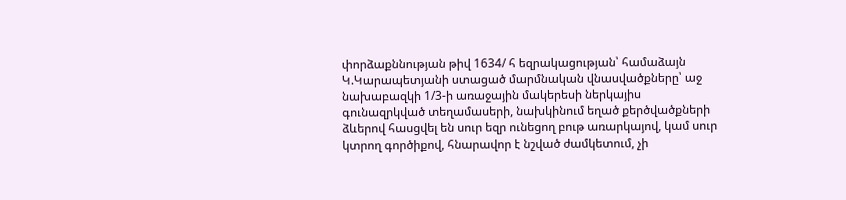փորձաքննության թիվ 1634/ հ եզրակացության՝ համաձայն Կ.Կարապետյանի ստացած մարմնական վնասվածքները՝ աջ նախաբազկի 1/3-ի առաջային մակերեսի ներկայիս գունազրկված տեղամասերի, նախկինում եղած քերծվածքների ձևերով հասցվել են սուր եզր ունեցող բութ առարկայով, կամ սուր կտրող գործիքով, հնարավոր է նշված ժամկետում, չի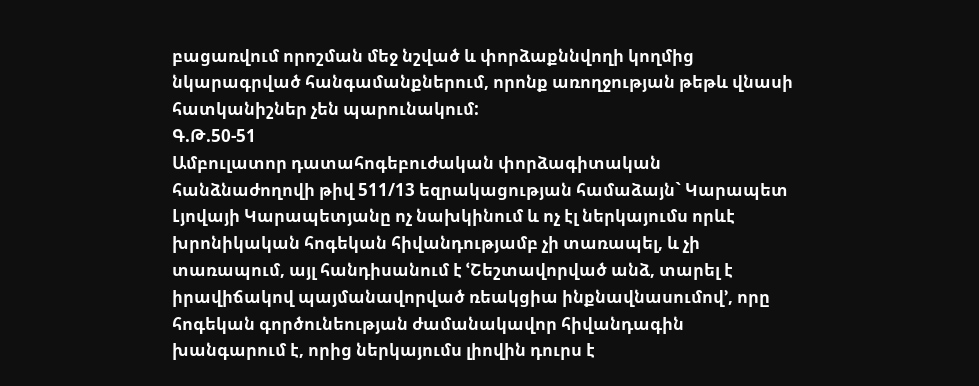բացառվում որոշման մեջ նշված և փորձաքննվողի կողմից նկարագրված հանգամանքներում, որոնք առողջության թեթև վնասի հատկանիշներ չեն պարունակում:
Գ.Թ.50-51
Ամբուլատոր դատահոգեբուժական փորձագիտական հանձնաժողովի թիվ 511/13 եզրակացության համաձայն` Կարապետ Լյովայի Կարապետյանը ոչ նախկինում և ոչ էլ ներկայումս որևէ խրոնիկական հոգեկան հիվանդությամբ չի տառապել, և չի տառապում, այլ հանդիսանում է ՙՇեշտավորված անձ, տարել է իրավիճակով պայմանավորված ռեակցիա ինքնավնասումով՚, որը հոգեկան գործունեության ժամանակավոր հիվանդագին խանգարում է, որից ներկայումս լիովին դուրս է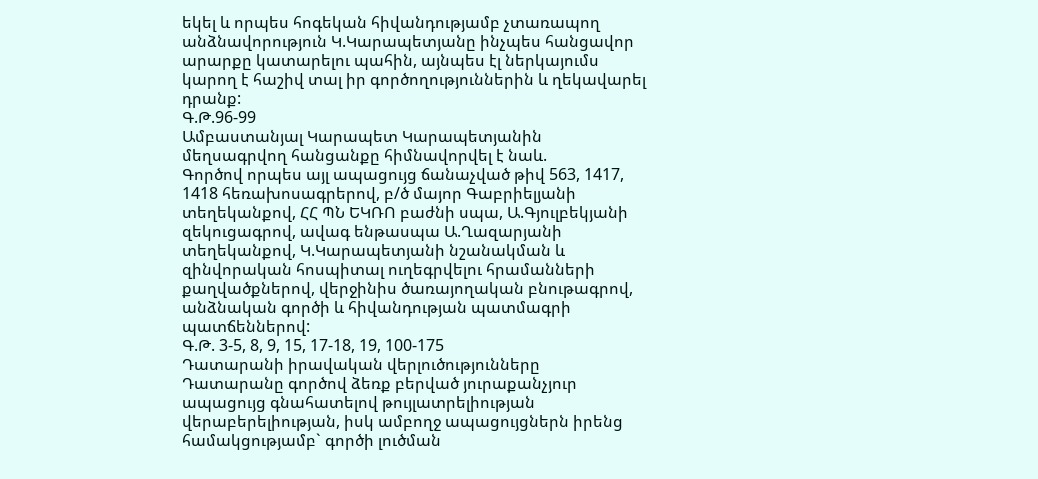եկել և որպես հոգեկան հիվանդությամբ չտառապող անձնավորություն Կ.Կարապետյանը ինչպես հանցավոր արարքը կատարելու պահին, այնպես էլ ներկայումս կարող է հաշիվ տալ իր գործողություններին և ղեկավարել դրանք:
Գ.Թ.96-99
Ամբաստանյալ Կարապետ Կարապետյանին մեղսագրվող հանցանքը հիմնավորվել է նաև.
Գործով որպես այլ ապացույց ճանաչված թիվ 563, 1417, 1418 հեռախոսագրերով, բ/ծ մայոր Գաբրիելյանի տեղեկանքով, ՀՀ ՊՆ ԵԿՌՈ բաժնի սպա, Ա.Գյուլբեկյանի զեկուցագրով, ավագ ենթասպա Ա.Ղազարյանի տեղեկանքով, Կ.Կարապետյանի նշանակման և զինվորական հոսպիտալ ուղեգրվելու հրամանների քաղվածքներով, վերջինիս ծառայողական բնութագրով, անձնական գործի և հիվանդության պատմագրի պատճեններով:
Գ.Թ. 3-5, 8, 9, 15, 17-18, 19, 100-175
Դատարանի իրավական վերլուծությունները
Դատարանը գործով ձեռք բերված յուրաքանչյուր ապացույց գնահատելով թույլատրելիության վերաբերելիության, իսկ ամբողջ ապացույցներն իրենց համակցությամբ` գործի լուծման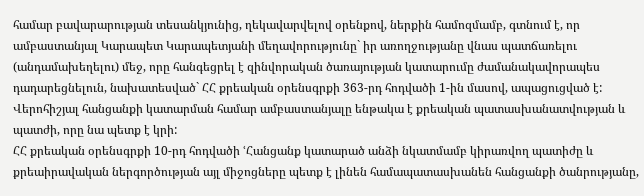համար բավարարության տեսանկյունից, ղեկավարվելով օրենքով, ներքին համոզմամբ, գտնում է, որ ամբաստանյալ Կարապետ Կարապետյանի մեղավորությունը` իր առողջությանը վնաս պատճառելու (անդամախեղելու) մեջ, որը հանգեցրել է զինվորական ծառայության կատարումը ժամանակավորապես դադարեցնելուն, նախատեսված` ՀՀ քրեական օրենսգրքի 363-րդ հոդվածի 1-ին մասով, ապացուցված է:
Վերոհիշյալ հանցանքի կատարման համար ամբաստանյալը ենթակա է քրեական պատասխանատվության և պատժի, որը նա պետք է կրի:
ՀՀ քրեական օրենսգրքի 10-րդ հոդվածի ՙՀանցանք կատարած անձի նկատմամբ կիրառվող պատիժը և քրեաիրավական ներգործության այլ միջոցները պետք է լինեն համապատասխանեն հանցանքի ծանրությանը,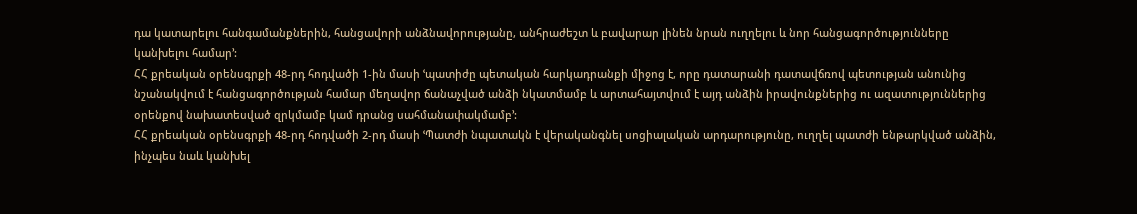դա կատարելու հանգամանքներին, հանցավորի անձնավորությանը, անհրաժեշտ և բավարար լինեն նրան ուղղելու և նոր հանցագործությունները կանխելու համար՚:
ՀՀ քրեական օրենսգրքի 48-րդ հոդվածի 1-ին մասի ՙպատիժը պետական հարկադրանքի միջոց է, որը դատարանի դատավճռով պետության անունից նշանակվում է հանցագործության համար մեղավոր ճանաչված անձի նկատմամբ և արտահայտվում է այդ անձին իրավունքներից ու ազատություններից օրենքով նախատեսված զրկմամբ կամ դրանց սահմանափակմամբ՚:
ՀՀ քրեական օրենսգրքի 48-րդ հոդվածի 2-րդ մասի ՙՊատժի նպատակն է վերականգնել սոցիալական արդարությունը, ուղղել պատժի ենթարկված անձին, ինչպես նաև կանխել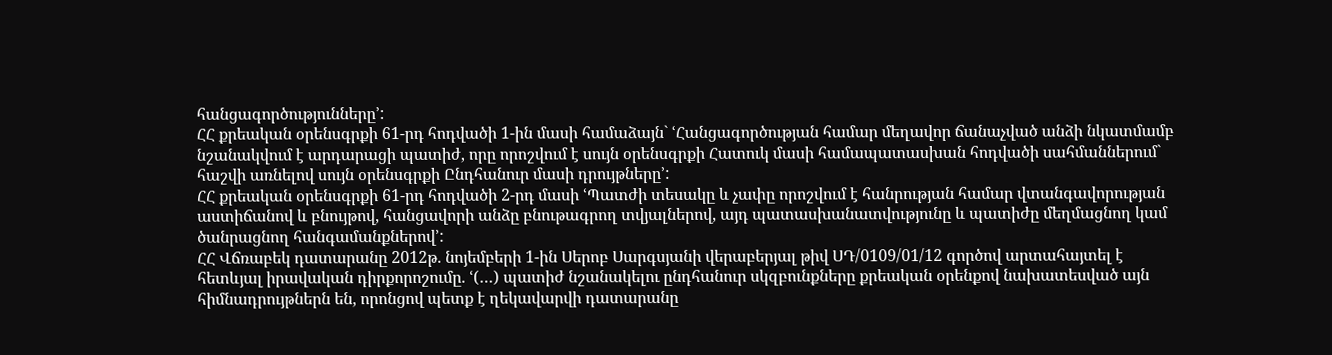հանցագործությունները՚:
ՀՀ քրեական օրենսգրքի 61-րդ հոդվածի 1-ին մասի համաձայն` ՙՀանցագործության համար մեղավոր ճանաչված անձի նկատմամբ նշանակվում է արդարացի պատիժ, որը որոշվում է սույն օրենսգրքի Հատուկ մասի համապատասխան հոդվածի սահմաններում` հաշվի առնելով սույն օրենսգրքի Ընդհանուր մասի դրույթները՚:
ՀՀ քրեական օրենսգրքի 61-րդ հոդվածի 2-րդ մասի ՙՊատժի տեսակը և չափը որոշվում է հանրության համար վտանգավորության աստիճանով և բնույթով, հանցավորի անձը բնութագրող տվյալներով, այդ պատասխանատվությունը և պատիժը մեղմացնող կամ ծանրացնող հանգամանքներով՚:
ՀՀ Վճռաբեկ դատարանը 2012թ. նոյեմբերի 1-ին Սերոբ Սարգսյանի վերաբերյալ թիվ ՍԴ/0109/01/12 գործով արտահայտել է հետևյալ իրավական դիրքորոշումը. ՙ(…) պատիժ նշանակելու ընդհանուր սկզբունքները քրեական օրենքով նախատեսված այն հիմնադրույթներն են, որոնցով պետք է ղեկավարվի դատարանը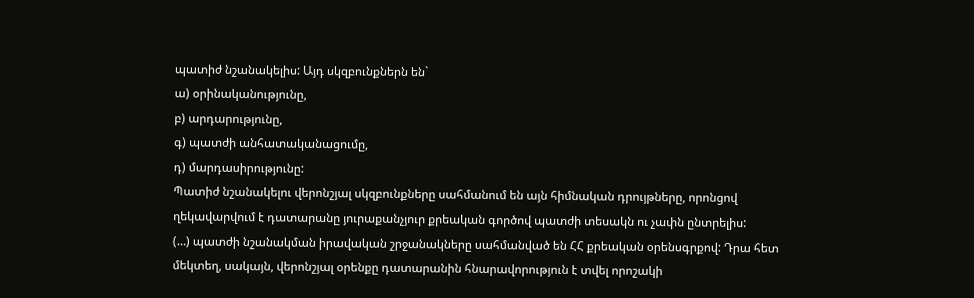պատիժ նշանակելիս: Այդ սկզբունքներն են`
ա) օրինականությունը,
բ) արդարությունը,
գ) պատժի անհատականացումը,
դ) մարդասիրությունը:
Պատիժ նշանակելու վերոնշյալ սկզբունքները սահմանում են այն հիմնական դրույթները, որոնցով ղեկավարվում է դատարանը յուրաքանչյուր քրեական գործով պատժի տեսակն ու չափն ընտրելիս:
(…) պատժի նշանակման իրավական շրջանակները սահմանված են ՀՀ քրեական օրենսգրքով: Դրա հետ մեկտեղ, սակայն, վերոնշյալ օրենքը դատարանին հնարավորություն է տվել որոշակի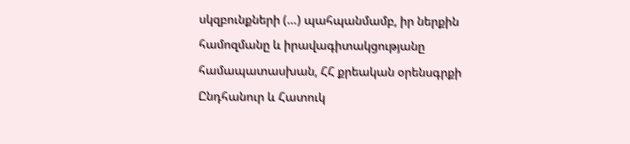սկզբունքների (…) պահպանմամբ, իր ներքին համոզմանը և իրավագիտակցությանը համապատասխան, ՀՀ քրեական օրենսգրքի Ընդհանուր և Հատուկ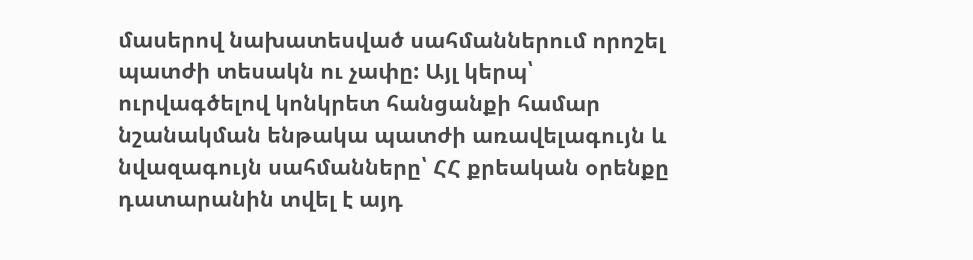մասերով նախատեսված սահմաններում որոշել պատժի տեսակն ու չափը: Այլ կերպ՝ ուրվագծելով կոնկրետ հանցանքի համար նշանակման ենթակա պատժի առավելագույն և նվազագույն սահմանները՝ ՀՀ քրեական օրենքը դատարանին տվել է այդ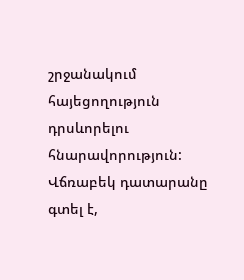շրջանակում հայեցողություն դրսևորելու հնարավորություն:
Վճռաբեկ դատարանը գտել է,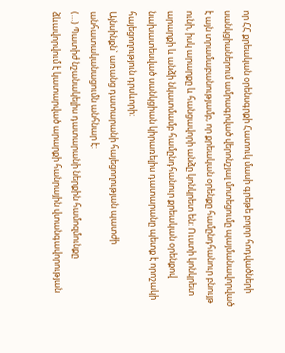որ ՀՀ քրեական օրենսգրքի Հատուկ մասի գրեթե բոլոր հոդվածների սանկցիաներում ամրագրված վերոնշյալ մոտեցումը պայմանավորված է այն տրամաբանությամբ, որ քրեական օրենքը համընդհանուր բնույթ ունի, իսկ արարքը և հանցավորի անձը կոնկրետ են: Ուստի կոնկրետ արարքի և անձի նկատմամբ համընդհանուր քրեական օրենքով նախատեսված սանկցիան կիրառելիս դատարանը պետք է որոշակի հայեցողություն դրսևորի:
Այնսինքն` առանց դատարանի հայեցողության պատժի անհատականացումն անհնար է:
(…) Պատիժ նշանակելիս դատարանի ներքին համոզմունքը ձևավորվում է կատարված արարքի հանրային վտանգավորության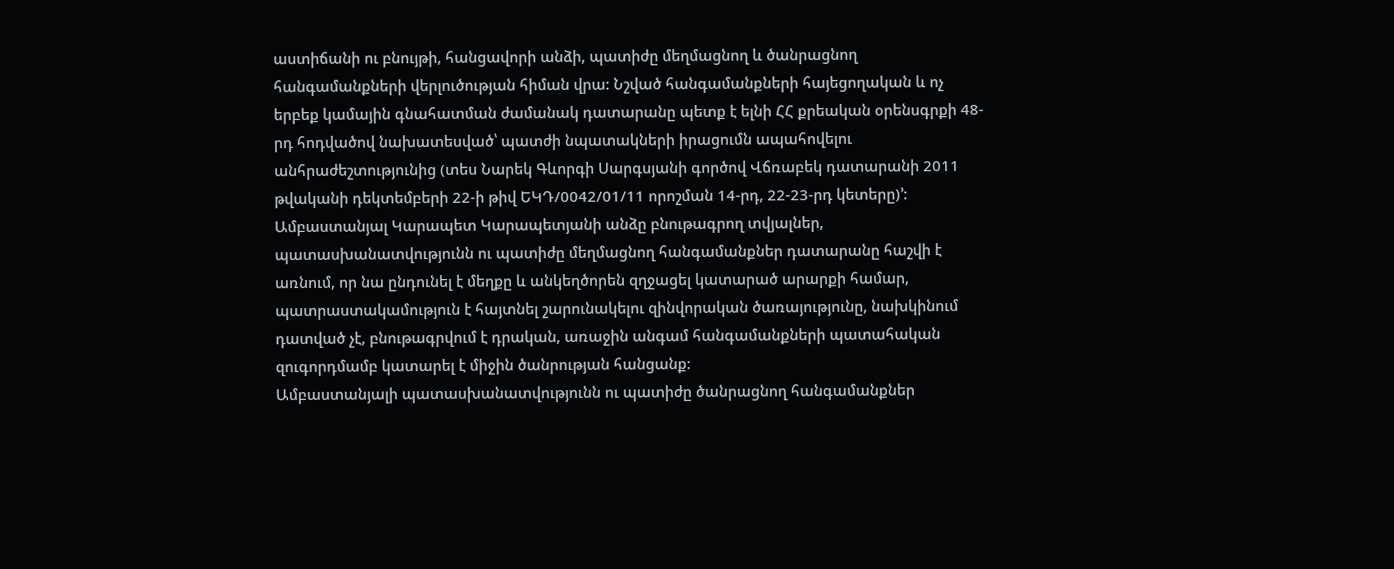աստիճանի ու բնույթի, հանցավորի անձի, պատիժը մեղմացնող և ծանրացնող հանգամանքների վերլուծության հիման վրա: Նշված հանգամանքների հայեցողական և ոչ երբեք կամային գնահատման ժամանակ դատարանը պետք է ելնի ՀՀ քրեական օրենսգրքի 48-րդ հոդվածով նախատեսված՝ պատժի նպատակների իրացումն ապահովելու անհրաժեշտությունից (տես Նարեկ Գևորգի Սարգսյանի գործով Վճռաբեկ դատարանի 2011 թվականի դեկտեմբերի 22-ի թիվ ԵԿԴ/0042/01/11 որոշման 14-րդ, 22-23-րդ կետերը)՚:
Ամբաստանյալ Կարապետ Կարապետյանի անձը բնութագրող տվյալներ, պատասխանատվությունն ու պատիժը մեղմացնող հանգամանքներ դատարանը հաշվի է առնում, որ նա ընդունել է մեղքը և անկեղծորեն զղջացել կատարած արարքի համար, պատրաստակամություն է հայտնել շարունակելու զինվորական ծառայությունը, նախկինում դատված չէ, բնութագրվում է դրական, առաջին անգամ հանգամանքների պատահական զուգորդմամբ կատարել է միջին ծանրության հանցանք:
Ամբաստանյալի պատասխանատվությունն ու պատիժը ծանրացնող հանգամանքներ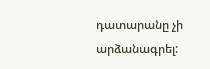դատարանը չի արձանագրել: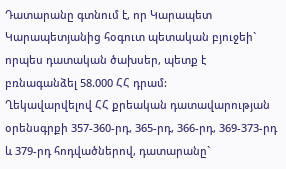Դատարանը գտնում է, որ Կարապետ Կարապետյանից հօգուտ պետական բյուջեի` որպես դատական ծախսեր, պետք է բռնագանձել 58.000 ՀՀ դրամ:
Ղեկավարվելով ՀՀ քրեական դատավարության օրենսգրքի 357-360-րդ, 365-րդ, 366-րդ, 369-373-րդ և 379-րդ հոդվածներով, դատարանը`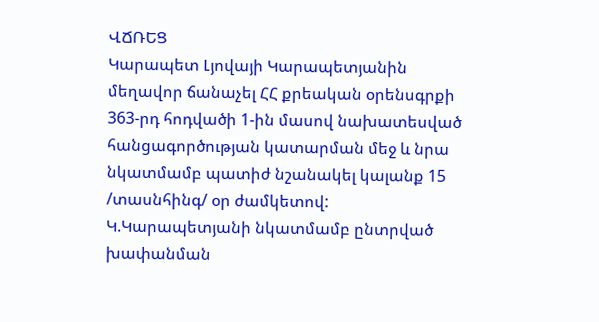ՎՃՌԵՑ
Կարապետ Լյովայի Կարապետյանին մեղավոր ճանաչել ՀՀ քրեական օրենսգրքի 363-րդ հոդվածի 1-ին մասով նախատեսված հանցագործության կատարման մեջ և նրա նկատմամբ պատիժ նշանակել կալանք 15 /տասնհինգ/ օր ժամկետով:
Կ.Կարապետյանի նկատմամբ ընտրված խափանման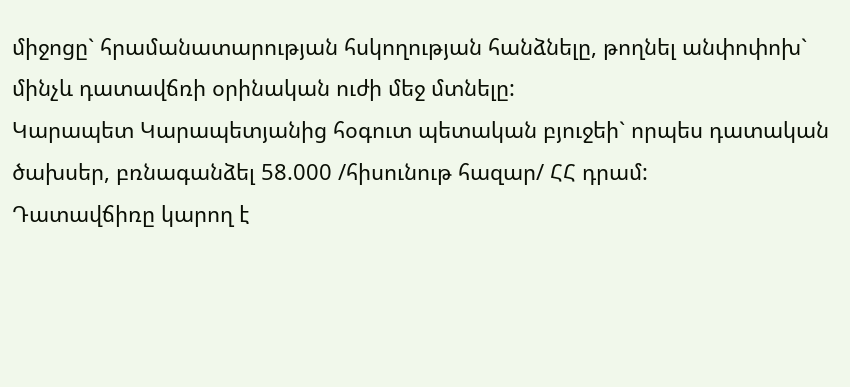միջոցը` հրամանատարության հսկողության հանձնելը, թողնել անփոփոխ` մինչև դատավճռի օրինական ուժի մեջ մտնելը:
Կարապետ Կարապետյանից հօգուտ պետական բյուջեի` որպես դատական ծախսեր, բռնագանձել 58.000 /հիսունութ հազար/ ՀՀ դրամ:
Դատավճիռը կարող է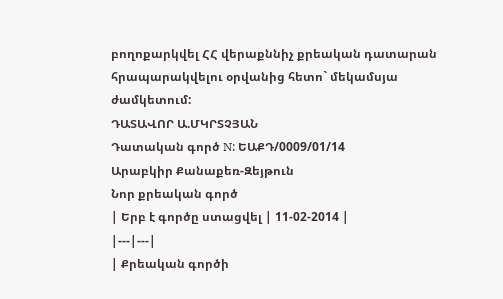բողոքարկվել ՀՀ վերաքննիչ քրեական դատարան հրապարակվելու օրվանից հետո` մեկամսյա ժամկետում:
ԴԱՏԱՎՈՐ Ա.ՄԿՐՏՉՅԱՆ
Դատական գործ N: ԵԱՔԴ/0009/01/14
Արաբկիր Քանաքեռ-Զեյթուն
Նոր քրեական գործ
| Երբ է գործը ստացվել | 11-02-2014 |
|---|---|
| Քրեական գործի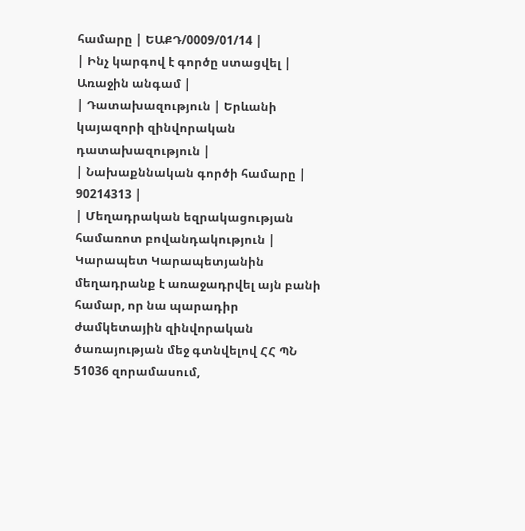համարը | ԵԱՔԴ/0009/01/14 |
| Ինչ կարգով է գործը ստացվել | Առաջին անգամ |
| Դատախազություն | Երևանի կայազորի զինվորական դատախազություն |
| Նախաքննական գործի համարը | 90214313 |
| Մեղադրական եզրակացության համառոտ բովանդակություն | Կարապետ Կարապետյանին մեղադրանք է առաջադրվել այն բանի համար, որ նա պարադիր ժամկետային զինվորական ծառայության մեջ գտնվելով ՀՀ ՊՆ 51036 զորամասում,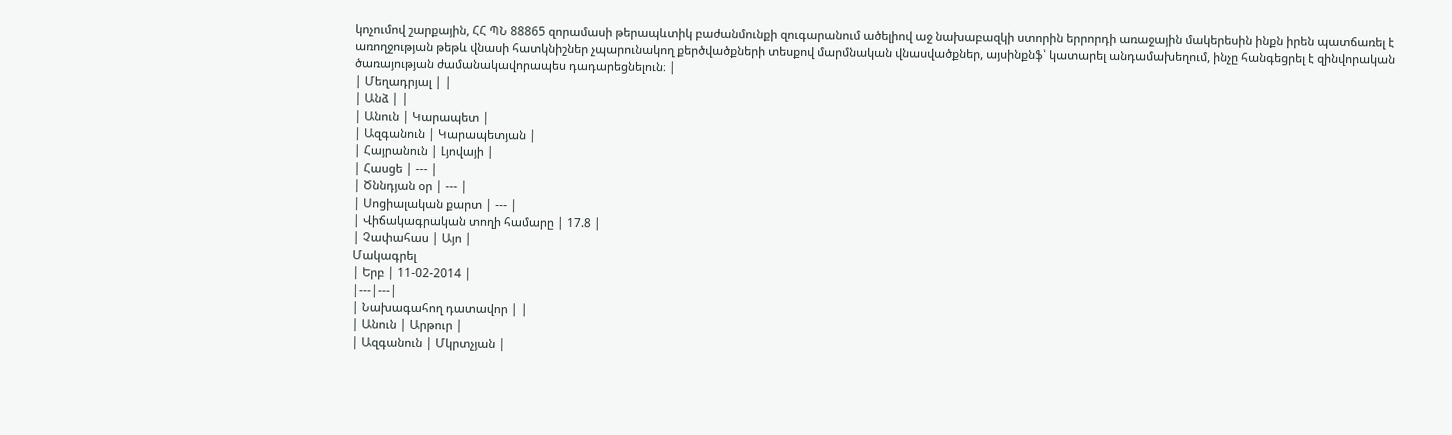կոչումով շարքային, ՀՀ ՊՆ 88865 զորամասի թերապևտիկ բաժանմունքի զուգարանում ածելիով աջ նախաբազկի ստորին երրորդի առաջային մակերեսին ինքն իրեն պատճառել է առողջության թեթև վնասի հատկնիշներ չպարունակող քերծվածքների տեսքով մարմնական վնասվածքներ, այսինքնֆ՝ կատարել անդամախեղում, ինչը հանգեցրել է զինվորական ծառայության ժամանակավորապես դադարեցնելուն։ |
| Մեղադրյալ | |
| Անձ | |
| Անուն | Կարապետ |
| Ազգանուն | Կարապետյան |
| Հայրանուն | Լյովայի |
| Հասցե | --- |
| Ծննդյան օր | --- |
| Սոցիալական քարտ | --- |
| Վիճակագրական տողի համարը | 17.8 |
| Չափահաս | Այո |
Մակագրել
| Երբ | 11-02-2014 |
|---|---|
| Նախագահող դատավոր | |
| Անուն | Արթուր |
| Ազգանուն | Մկրտչյան |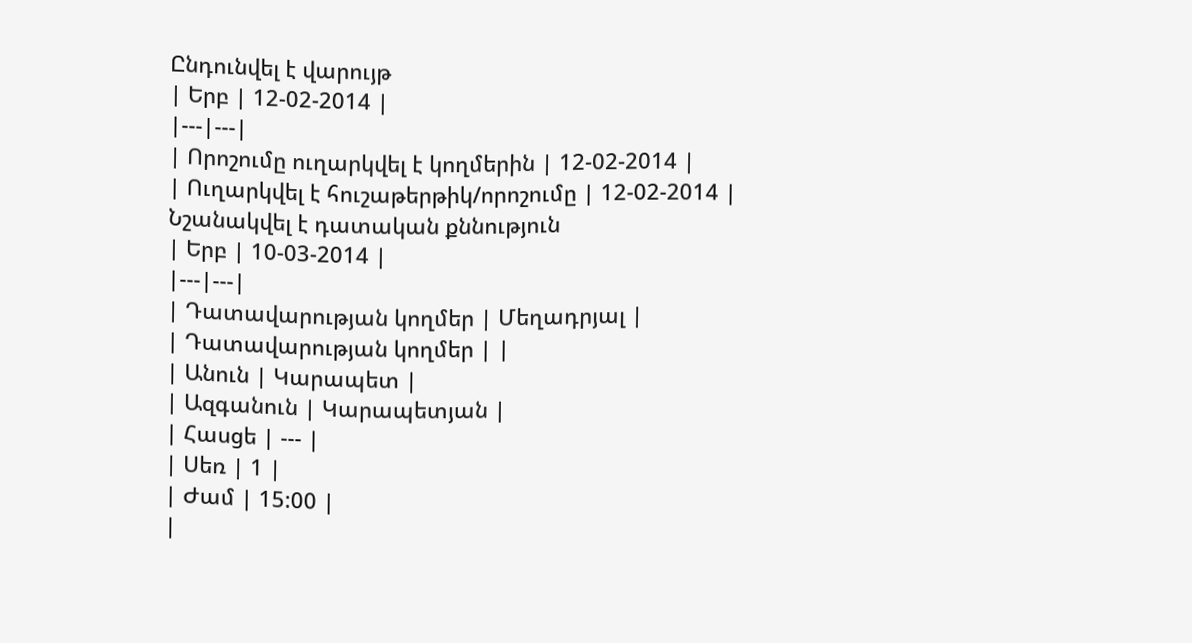Ընդունվել է վարույթ
| Երբ | 12-02-2014 |
|---|---|
| Որոշումը ուղարկվել է կողմերին | 12-02-2014 |
| Ուղարկվել է հուշաթերթիկ/որոշումը | 12-02-2014 |
Նշանակվել է դատական քննություն
| Երբ | 10-03-2014 |
|---|---|
| Դատավարության կողմեր | Մեղադրյալ |
| Դատավարության կողմեր | |
| Անուն | Կարապետ |
| Ազգանուն | Կարապետյան |
| Հասցե | --- |
| Սեռ | 1 |
| Ժամ | 15:00 |
|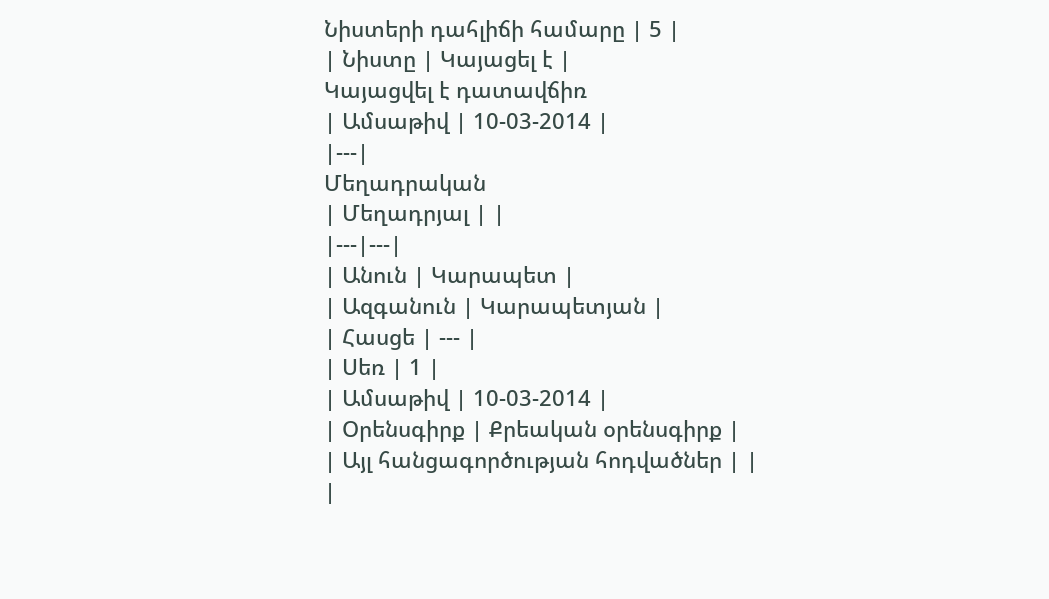Նիստերի դահլիճի համարը | 5 |
| Նիստը | Կայացել է |
Կայացվել է դատավճիռ
| Ամսաթիվ | 10-03-2014 |
|---|
Մեղադրական
| Մեղադրյալ | |
|---|---|
| Անուն | Կարապետ |
| Ազգանուն | Կարապետյան |
| Հասցե | --- |
| Սեռ | 1 |
| Ամսաթիվ | 10-03-2014 |
| Օրենսգիրք | Քրեական օրենսգիրք |
| Այլ հանցագործության հոդվածներ | |
|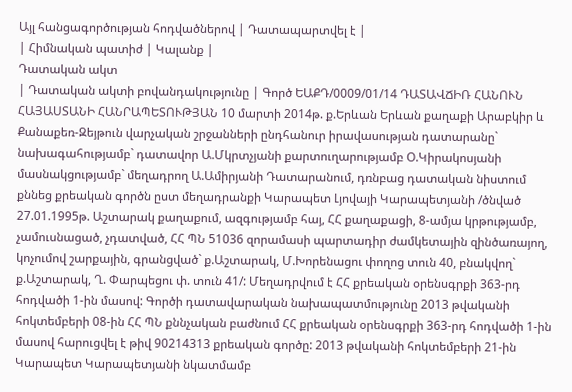Այլ հանցագործության հոդվածներով | Դատապարտվել է |
| Հիմնական պատիժ | Կալանք |
Դատական ակտ
| Դատական ակտի բովանդակությունը | Գործ ԵԱՔԴ/0009/01/14 ԴԱՏԱՎՃԻՌ ՀԱՆՈՒՆ ՀԱՅԱՍՏԱՆԻ ՀԱՆՐԱՊԵՏՈՒԹՅԱՆ 10 մարտի 2014թ. ք.Երևան Երևան քաղաքի Արաբկիր և Քանաքեռ-Զեյթուն վարչական շրջանների ընդհանուր իրավասության դատարանը` նախագահությամբ` դատավոր Ա.Մկրտչյանի քարտուղարությամբ Օ.Կիրակոսյանի մասնակցությամբ` մեղադրող Ա.Ամիրյանի Դատարանում, դռնբաց դատական նիստում քննեց քրեական գործն ըստ մեղադրանքի Կարապետ Լյովայի Կարապետյանի /ծնված 27.01.1995թ. Աշտարակ քաղաքում, ազգությամբ հայ, ՀՀ քաղաքացի, 8-ամյա կրթությամբ, չամուսնացած, չդատված, ՀՀ ՊՆ 51036 զորամասի պարտադիր ժամկետային զինծառայող, կոչումով շարքային, գրանցված` ք.Աշտարակ, Մ.Խորենացու փողոց տուն 40, բնակվող` ք.Աշտարակ, Ղ. Փարպեցու փ. տուն 41/: Մեղադրվում է ՀՀ քրեական օրենսգրքի 363-րդ հոդվածի 1-ին մասով: Գործի դատավարական նախապատմությունը 2013 թվականի հոկտեմբերի 08-ին ՀՀ ՊՆ քննչական բաժնում ՀՀ քրեական օրենսգրքի 363-րդ հոդվածի 1-ին մասով հարուցվել է թիվ 90214313 քրեական գործը: 2013 թվականի հոկտեմբերի 21-ին Կարապետ Կարապետյանի նկատմամբ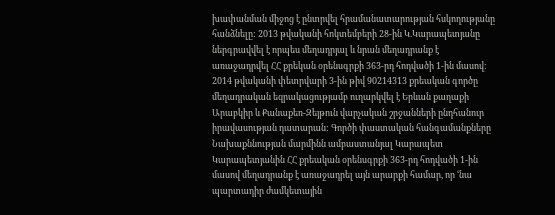խափանման միջոց է ընտրվել հրամանատարության հսկողությանը հանձնելը: 2013 թվականի հոկտեմբերի 28-ին Կ.Կարապետյանը ներգրավվել է որպես մեղադրյալ և նրան մեղադրանք է առաջադրվել ՀՀ քրեկան օրենսգրքի 363-րդ հոդվածի 1-ին մասով: 2014 թվականի փետրվարի 3-ին թիվ 90214313 քրեական գործը մեղադրական եզրակացությամբ ուղարկվել է Երևան քաղաքի Արաբկիր և Քանաքեռ-Զեյթուն վարչական շրջանների ընդհանուր իրավասության դատարան: Գործի փաստական հանգամանքները Նախաքննության մարմինն ամբաստանյալ Կարապետ Կարապետյանին ՀՀ քրեական օրենսգրքի 363-րդ հոդվածի 1-ին մասով մեղադրանք է առաջադրել այն արարքի համար, որ ՙնա պարտադիր ժամկետային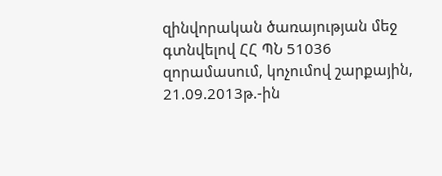զինվորական ծառայության մեջ գտնվելով ՀՀ ՊՆ 51036 զորամասում, կոչումով շարքային, 21.09.2013թ.-ին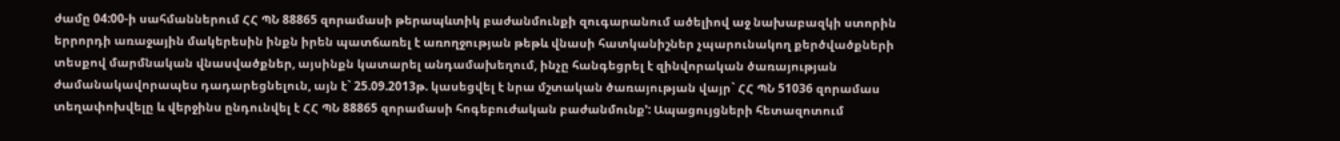ժամը 04:00-ի սահմաններում ՀՀ ՊՆ 88865 զորամասի թերապևտիկ բաժանմունքի զուգարանում ածելիով աջ նախաբազկի ստորին երրորդի առաջային մակերեսին ինքն իրեն պատճառել է առողջության թեթև վնասի հատկանիշներ չպարունակող քերծվածքների տեսքով մարմնական վնասվածքներ, այսինքն կատարել անդամախեղում, ինչը հանգեցրել է զինվորական ծառայության ժամանակավորապես դադարեցնելուն, այն է` 25.09.2013թ. կասեցվել է նրա մշտական ծառայության վայր` ՀՀ ՊՆ 51036 զորամաս տեղափոխվելը և վերջինս ընդունվել է ՀՀ ՊՆ 88865 զորամասի հոգեբուժական բաժանմունք՚: Ապացույցների հետազոտում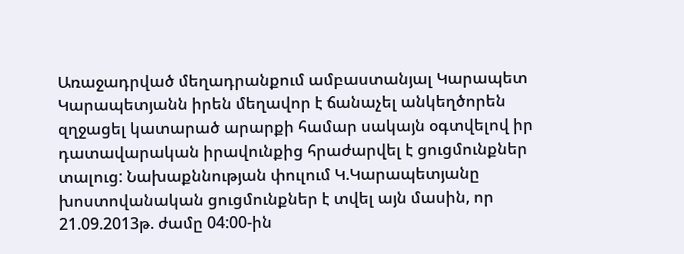Առաջադրված մեղադրանքում ամբաստանյալ Կարապետ Կարապետյանն իրեն մեղավոր է ճանաչել անկեղծորեն զղջացել կատարած արարքի համար սակայն օգտվելով իր դատավարական իրավունքից հրաժարվել է ցուցմունքներ տալուց: Նախաքննության փուլում Կ.Կարապետյանը խոստովանական ցուցմունքներ է տվել այն մասին, որ 21.09.2013թ. ժամը 04:00-ին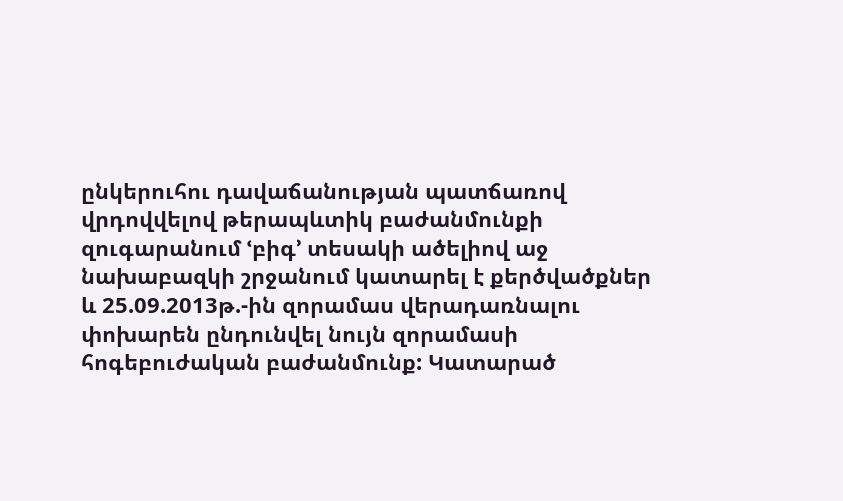ընկերուհու դավաճանության պատճառով վրդովվելով թերապևտիկ բաժանմունքի զուգարանում ՙբիգ՚ տեսակի ածելիով աջ նախաբազկի շրջանում կատարել է քերծվածքներ և 25.09.2013թ.-ին զորամաս վերադառնալու փոխարեն ընդունվել նույն զորամասի հոգեբուժական բաժանմունք: Կատարած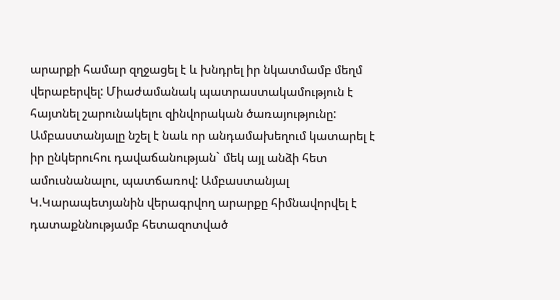արարքի համար զղջացել է և խնդրել իր նկատմամբ մեղմ վերաբերվել: Միաժամանակ պատրաստակամություն է հայտնել շարունակելու զինվորական ծառայությունը: Ամբաստանյալը նշել է նաև որ անդամախեղում կատարել է իր ընկերուհու դավաճանության` մեկ այլ անձի հետ ամուսնանալու, պատճառով: Ամբաստանյալ Կ.Կարապետյանին վերագրվող արարքը հիմնավորվել է դատաքննությամբ հետազոտված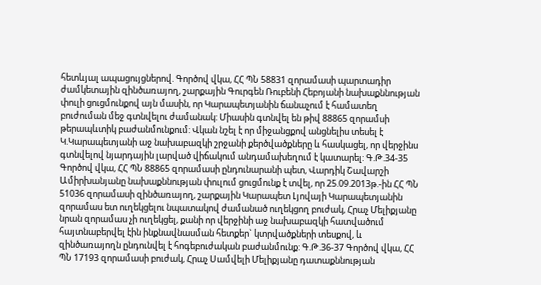հետևյալ ապացույցներով. Գործով վկա, ՀՀ ՊՆ 58831 զորամասի պարտադիր ժամկետային զինծառայող, շարքային Գուրգեն Ռուբենի Հեբոյանի նախաքննության փուլի ցուցմունքով այն մասին, որ Կարապետյանին ճանաչում է համատեղ բուժուման մեջ գտնվելու ժամանակ: Միասին գտնվել են թիվ 88865 զորամսի թերապևտիկ բաժանմունքում: Վկան նշել է որ միջանցքով անցնելիս տեսել է Կ.Կարապետյանի աջ նախաբազկի շրջանի քերծվածքները և հասկացել, որ վերջինս գտնվելով նյարդային լարված վիճակում անդամախեղում է կատարել: Գ.Թ.34-35 Գործով վկա, ՀՀ ՊՆ 88865 զորամասի ընդունարանի պետ, Վարդիկ Շավարշի Ամիրխանյանը նախաքննության փուլում ցուցմունք է տվել, որ 25.09.2013թ.-ին ՀՀ ՊՆ 51036 զորամասի զինծառայող, շարքային Կարապետ Լյովայի Կարապետյանին զորամաս ետ ուղեկցելու նպատակով ժամանած ուղեկցող բուժակ, Հրաչ Մելիքյանը նրան զորամաս չի ուղեկցել, քանի որ վերջինի աջ նախաբազկի հատվածում հայտնաբերվել էին ինքնավնասման հետքեր` կտրվածքների տեսքով, և զինծառայողն ընդունվել է հոգեբուժական բաժանմունք: Գ.Թ.36-37 Գործով վկա, ՀՀ ՊՆ 17193 զորամասի բուժակ, Հրաչ Սամվելի Մելիքյանը դատաքննության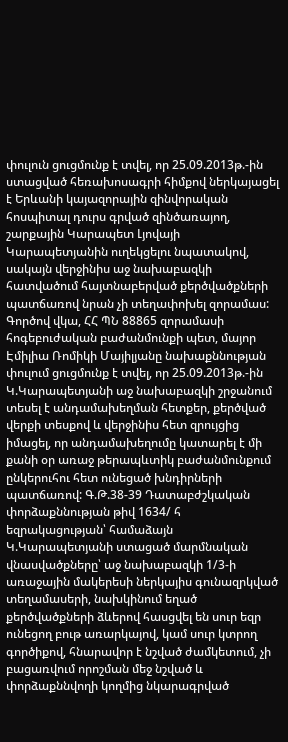փուլուն ցուցմունք է տվել, որ 25.09.2013թ.-ին ստացված հեռախոսագրի հիմքով ներկայացել է Երևանի կայազորային զինվորական հոսպիտալ դուրս գրված զինծառայող, շարքային Կարապետ Լյովայի Կարապետյանին ուղեկցելու նպատակով, սակայն վերջինիս աջ նախաբազկի հատվածում հայտնաբերված քերծվածքների պատճառով նրան չի տեղափոխել զորամաս: Գործով վկա, ՀՀ ՊՆ 88865 զորամասի հոգեբուժական բաժանմունքի պետ, մայոր Էմիլիա Ռոմիկի Մայիլյանը նախաքննության փուլում ցուցմունք է տվել, որ 25.09.2013թ.-ին Կ.Կարապետյանի աջ նախաբազկի շրջանում տեսել է անդամախեղման հետքեր, քերծված վերքի տեսքով և վերջինիս հետ զրույցից իմացել, որ անդամախեղումը կատարել է մի քանի օր առաջ թերապևտիկ բաժանմունքում ընկերուհու հետ ունեցած խնդիրների պատճառով: Գ.Թ.38-39 Դատաբժշկական փորձաքննության թիվ 1634/ հ եզրակացության՝ համաձայն Կ.Կարապետյանի ստացած մարմնական վնասվածքները՝ աջ նախաբազկի 1/3-ի առաջային մակերեսի ներկայիս գունազրկված տեղամասերի, նախկինում եղած քերծվածքների ձևերով հասցվել են սուր եզր ունեցող բութ առարկայով, կամ սուր կտրող գործիքով, հնարավոր է նշված ժամկետում, չի բացառվում որոշման մեջ նշված և փորձաքննվողի կողմից նկարագրված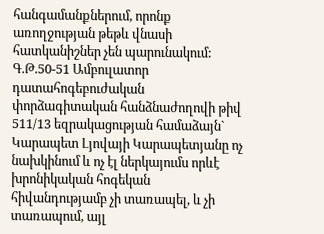հանգամանքներում, որոնք առողջության թեթև վնասի հատկանիշներ չեն պարունակում: Գ.Թ.50-51 Ամբուլատոր դատահոգեբուժական փորձագիտական հանձնաժողովի թիվ 511/13 եզրակացության համաձայն` Կարապետ Լյովայի Կարապետյանը ոչ նախկինում և ոչ էլ ներկայումս որևէ խրոնիկական հոգեկան հիվանդությամբ չի տառապել, և չի տառապում, այլ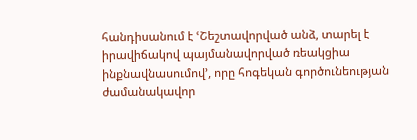հանդիսանում է ՙՇեշտավորված անձ, տարել է իրավիճակով պայմանավորված ռեակցիա ինքնավնասումով՚, որը հոգեկան գործունեության ժամանակավոր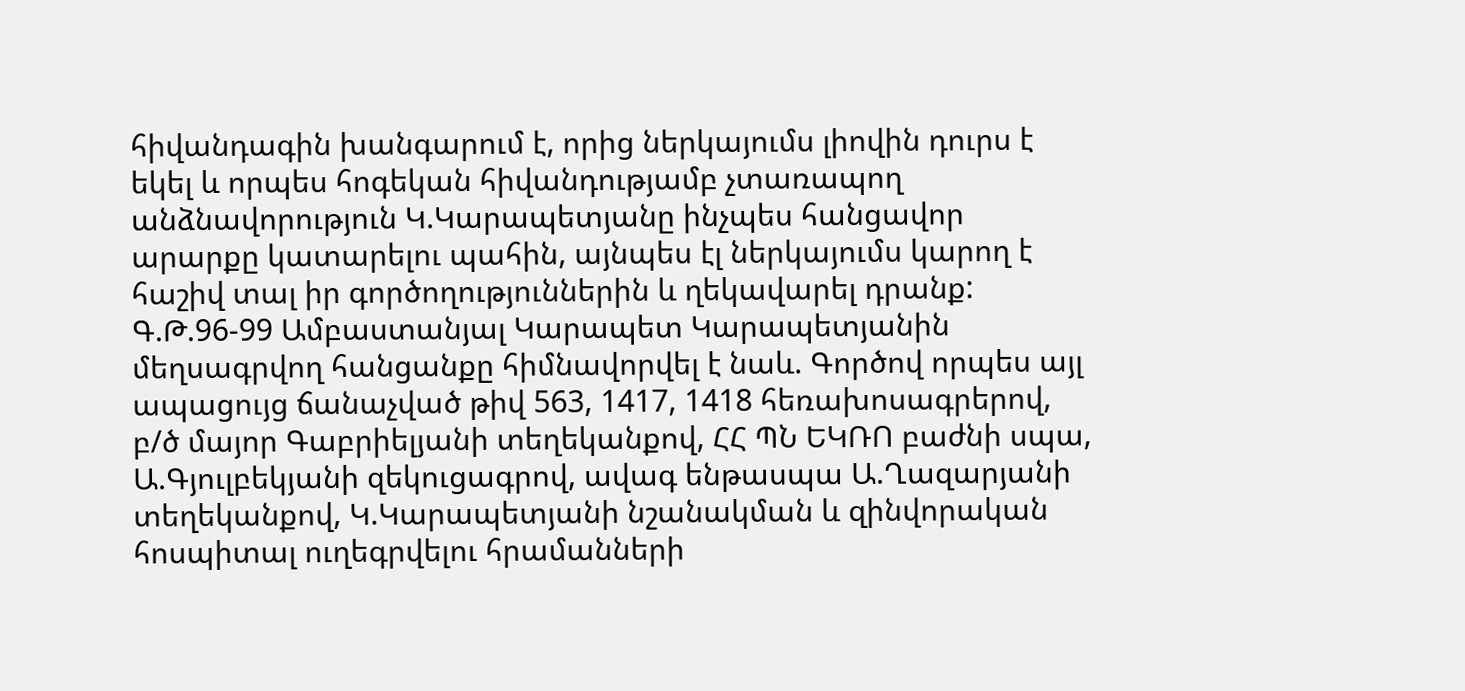հիվանդագին խանգարում է, որից ներկայումս լիովին դուրս է եկել և որպես հոգեկան հիվանդությամբ չտառապող անձնավորություն Կ.Կարապետյանը ինչպես հանցավոր արարքը կատարելու պահին, այնպես էլ ներկայումս կարող է հաշիվ տալ իր գործողություններին և ղեկավարել դրանք: Գ.Թ.96-99 Ամբաստանյալ Կարապետ Կարապետյանին մեղսագրվող հանցանքը հիմնավորվել է նաև. Գործով որպես այլ ապացույց ճանաչված թիվ 563, 1417, 1418 հեռախոսագրերով, բ/ծ մայոր Գաբրիելյանի տեղեկանքով, ՀՀ ՊՆ ԵԿՌՈ բաժնի սպա, Ա.Գյուլբեկյանի զեկուցագրով, ավագ ենթասպա Ա.Ղազարյանի տեղեկանքով, Կ.Կարապետյանի նշանակման և զինվորական հոսպիտալ ուղեգրվելու հրամանների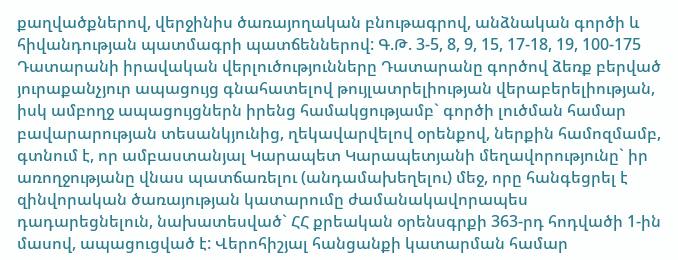քաղվածքներով, վերջինիս ծառայողական բնութագրով, անձնական գործի և հիվանդության պատմագրի պատճեններով: Գ.Թ. 3-5, 8, 9, 15, 17-18, 19, 100-175 Դատարանի իրավական վերլուծությունները Դատարանը գործով ձեռք բերված յուրաքանչյուր ապացույց գնահատելով թույլատրելիության վերաբերելիության, իսկ ամբողջ ապացույցներն իրենց համակցությամբ` գործի լուծման համար բավարարության տեսանկյունից, ղեկավարվելով օրենքով, ներքին համոզմամբ, գտնում է, որ ամբաստանյալ Կարապետ Կարապետյանի մեղավորությունը` իր առողջությանը վնաս պատճառելու (անդամախեղելու) մեջ, որը հանգեցրել է զինվորական ծառայության կատարումը ժամանակավորապես դադարեցնելուն, նախատեսված` ՀՀ քրեական օրենսգրքի 363-րդ հոդվածի 1-ին մասով, ապացուցված է: Վերոհիշյալ հանցանքի կատարման համար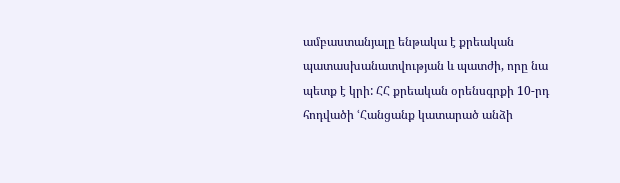ամբաստանյալը ենթակա է քրեական պատասխանատվության և պատժի, որը նա պետք է կրի: ՀՀ քրեական օրենսգրքի 10-րդ հոդվածի ՙՀանցանք կատարած անձի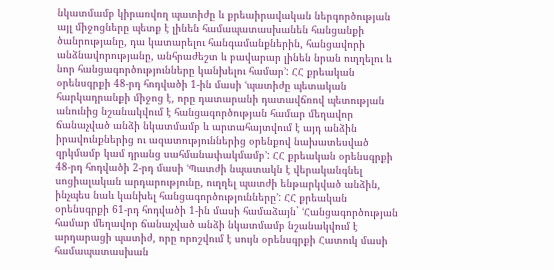նկատմամբ կիրառվող պատիժը և քրեաիրավական ներգործության այլ միջոցները պետք է լինեն համապատասխանեն հանցանքի ծանրությանը, դա կատարելու հանգամանքներին, հանցավորի անձնավորությանը, անհրաժեշտ և բավարար լինեն նրան ուղղելու և նոր հանցագործությունները կանխելու համար՚: ՀՀ քրեական օրենսգրքի 48-րդ հոդվածի 1-ին մասի ՙպատիժը պետական հարկադրանքի միջոց է, որը դատարանի դատավճռով պետության անունից նշանակվում է հանցագործության համար մեղավոր ճանաչված անձի նկատմամբ և արտահայտվում է այդ անձին իրավունքներից ու ազատություններից օրենքով նախատեսված զրկմամբ կամ դրանց սահմանափակմամբ՚: ՀՀ քրեական օրենսգրքի 48-րդ հոդվածի 2-րդ մասի ՙՊատժի նպատակն է վերականգնել սոցիալական արդարությունը, ուղղել պատժի ենթարկված անձին, ինչպես նաև կանխել հանցագործությունները՚: ՀՀ քրեական օրենսգրքի 61-րդ հոդվածի 1-ին մասի համաձայն` ՙՀանցագործության համար մեղավոր ճանաչված անձի նկատմամբ նշանակվում է արդարացի պատիժ, որը որոշվում է սույն օրենսգրքի Հատուկ մասի համապատասխան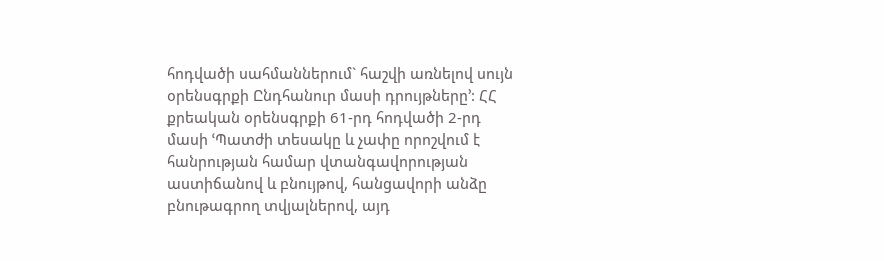հոդվածի սահմաններում` հաշվի առնելով սույն օրենսգրքի Ընդհանուր մասի դրույթները՚: ՀՀ քրեական օրենսգրքի 61-րդ հոդվածի 2-րդ մասի ՙՊատժի տեսակը և չափը որոշվում է հանրության համար վտանգավորության աստիճանով և բնույթով, հանցավորի անձը բնութագրող տվյալներով, այդ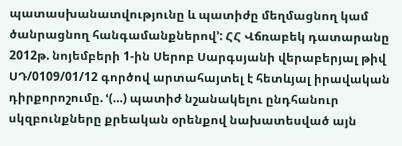պատասխանատվությունը և պատիժը մեղմացնող կամ ծանրացնող հանգամանքներով՚: ՀՀ Վճռաբեկ դատարանը 2012թ. նոյեմբերի 1-ին Սերոբ Սարգսյանի վերաբերյալ թիվ ՍԴ/0109/01/12 գործով արտահայտել է հետևյալ իրավական դիրքորոշումը. ՙ(…) պատիժ նշանակելու ընդհանուր սկզբունքները քրեական օրենքով նախատեսված այն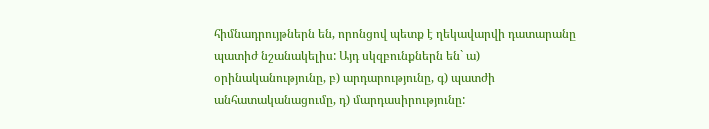հիմնադրույթներն են, որոնցով պետք է ղեկավարվի դատարանը պատիժ նշանակելիս: Այդ սկզբունքներն են` ա) օրինականությունը, բ) արդարությունը, գ) պատժի անհատականացումը, դ) մարդասիրությունը: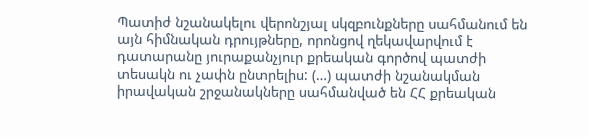Պատիժ նշանակելու վերոնշյալ սկզբունքները սահմանում են այն հիմնական դրույթները, որոնցով ղեկավարվում է դատարանը յուրաքանչյուր քրեական գործով պատժի տեսակն ու չափն ընտրելիս: (…) պատժի նշանակման իրավական շրջանակները սահմանված են ՀՀ քրեական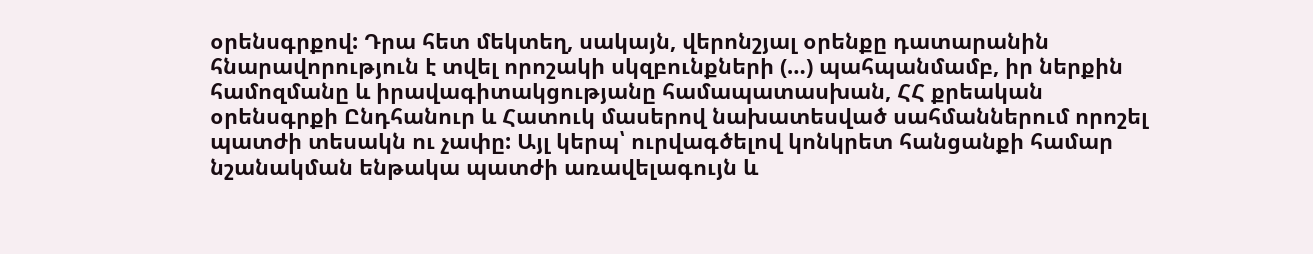օրենսգրքով: Դրա հետ մեկտեղ, սակայն, վերոնշյալ օրենքը դատարանին հնարավորություն է տվել որոշակի սկզբունքների (…) պահպանմամբ, իր ներքին համոզմանը և իրավագիտակցությանը համապատասխան, ՀՀ քրեական օրենսգրքի Ընդհանուր և Հատուկ մասերով նախատեսված սահմաններում որոշել պատժի տեսակն ու չափը: Այլ կերպ՝ ուրվագծելով կոնկրետ հանցանքի համար նշանակման ենթակա պատժի առավելագույն և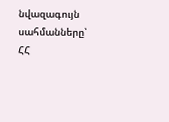նվազագույն սահմանները՝ ՀՀ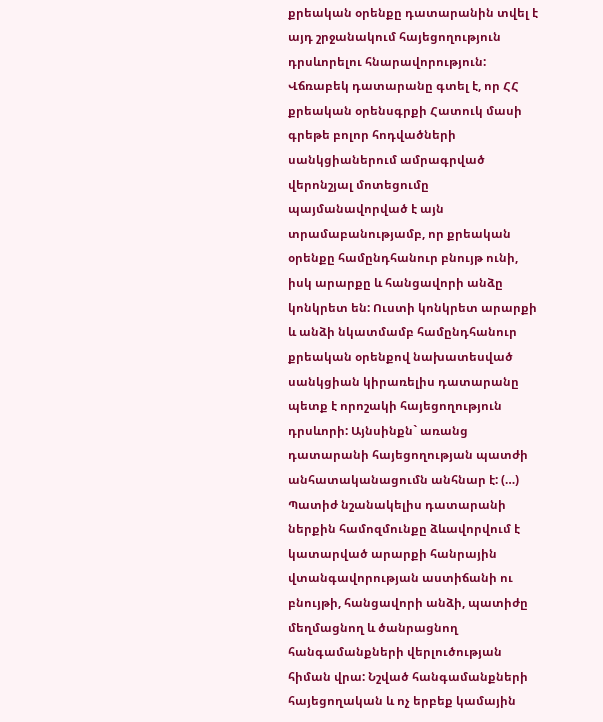քրեական օրենքը դատարանին տվել է այդ շրջանակում հայեցողություն դրսևորելու հնարավորություն: Վճռաբեկ դատարանը գտել է, որ ՀՀ քրեական օրենսգրքի Հատուկ մասի գրեթե բոլոր հոդվածների սանկցիաներում ամրագրված վերոնշյալ մոտեցումը պայմանավորված է այն տրամաբանությամբ, որ քրեական օրենքը համընդհանուր բնույթ ունի, իսկ արարքը և հանցավորի անձը կոնկրետ են: Ուստի կոնկրետ արարքի և անձի նկատմամբ համընդհանուր քրեական օրենքով նախատեսված սանկցիան կիրառելիս դատարանը պետք է որոշակի հայեցողություն դրսևորի: Այնսինքն` առանց դատարանի հայեցողության պատժի անհատականացումն անհնար է: (…) Պատիժ նշանակելիս դատարանի ներքին համոզմունքը ձևավորվում է կատարված արարքի հանրային վտանգավորության աստիճանի ու բնույթի, հանցավորի անձի, պատիժը մեղմացնող և ծանրացնող հանգամանքների վերլուծության հիման վրա: Նշված հանգամանքների հայեցողական և ոչ երբեք կամային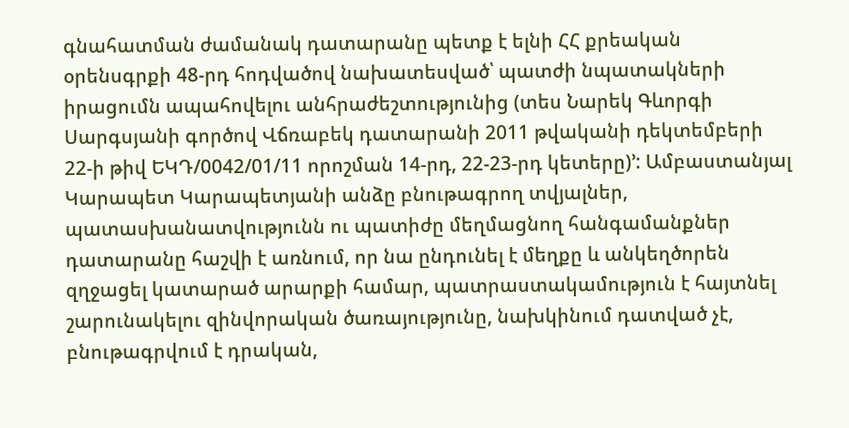գնահատման ժամանակ դատարանը պետք է ելնի ՀՀ քրեական օրենսգրքի 48-րդ հոդվածով նախատեսված՝ պատժի նպատակների իրացումն ապահովելու անհրաժեշտությունից (տես Նարեկ Գևորգի Սարգսյանի գործով Վճռաբեկ դատարանի 2011 թվականի դեկտեմբերի 22-ի թիվ ԵԿԴ/0042/01/11 որոշման 14-րդ, 22-23-րդ կետերը)՚: Ամբաստանյալ Կարապետ Կարապետյանի անձը բնութագրող տվյալներ, պատասխանատվությունն ու պատիժը մեղմացնող հանգամանքներ դատարանը հաշվի է առնում, որ նա ընդունել է մեղքը և անկեղծորեն զղջացել կատարած արարքի համար, պատրաստակամություն է հայտնել շարունակելու զինվորական ծառայությունը, նախկինում դատված չէ, բնութագրվում է դրական,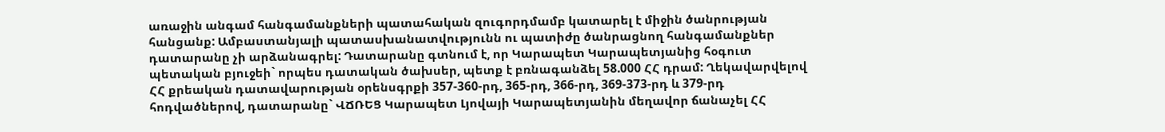առաջին անգամ հանգամանքների պատահական զուգորդմամբ կատարել է միջին ծանրության հանցանք: Ամբաստանյալի պատասխանատվությունն ու պատիժը ծանրացնող հանգամանքներ դատարանը չի արձանագրել: Դատարանը գտնում է, որ Կարապետ Կարապետյանից հօգուտ պետական բյուջեի` որպես դատական ծախսեր, պետք է բռնագանձել 58.000 ՀՀ դրամ: Ղեկավարվելով ՀՀ քրեական դատավարության օրենսգրքի 357-360-րդ, 365-րդ, 366-րդ, 369-373-րդ և 379-րդ հոդվածներով, դատարանը` ՎՃՌԵՑ Կարապետ Լյովայի Կարապետյանին մեղավոր ճանաչել ՀՀ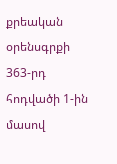քրեական օրենսգրքի 363-րդ հոդվածի 1-ին մասով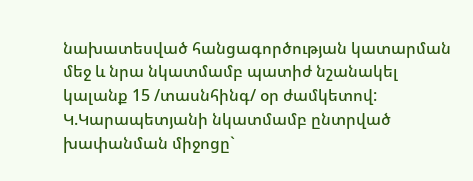նախատեսված հանցագործության կատարման մեջ և նրա նկատմամբ պատիժ նշանակել կալանք 15 /տասնհինգ/ օր ժամկետով: Կ.Կարապետյանի նկատմամբ ընտրված խափանման միջոցը`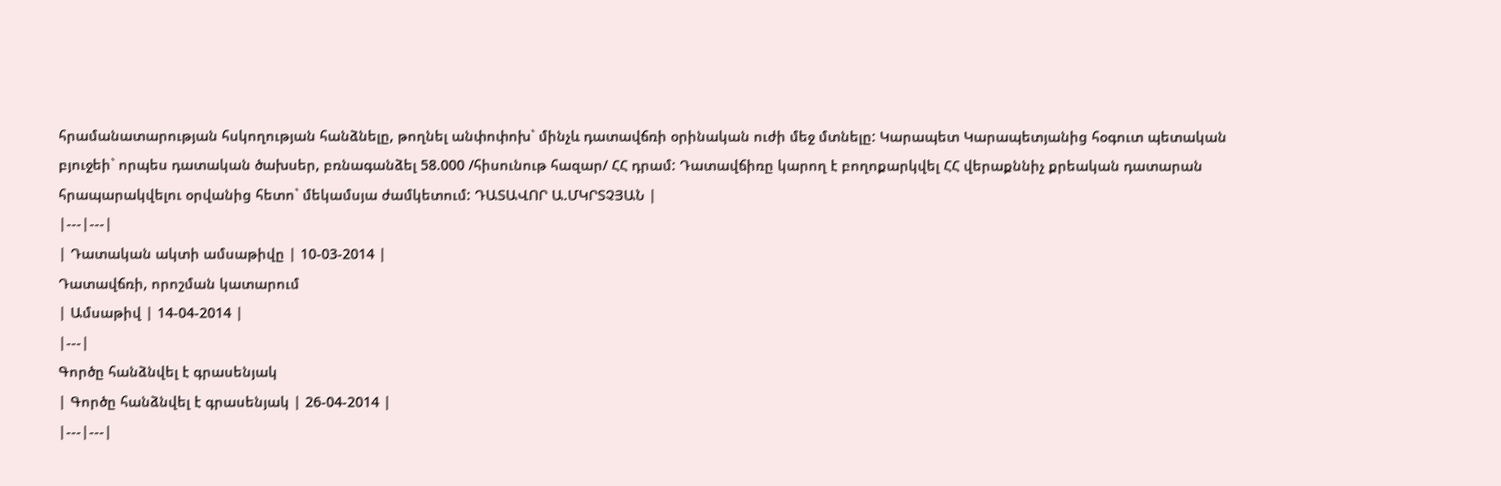հրամանատարության հսկողության հանձնելը, թողնել անփոփոխ` մինչև դատավճռի օրինական ուժի մեջ մտնելը: Կարապետ Կարապետյանից հօգուտ պետական բյուջեի` որպես դատական ծախսեր, բռնագանձել 58.000 /հիսունութ հազար/ ՀՀ դրամ: Դատավճիռը կարող է բողոքարկվել ՀՀ վերաքննիչ քրեական դատարան հրապարակվելու օրվանից հետո` մեկամսյա ժամկետում: ԴԱՏԱՎՈՐ Ա.ՄԿՐՏՉՅԱՆ |
|---|---|
| Դատական ակտի ամսաթիվը | 10-03-2014 |
Դատավճռի, որոշման կատարում
| Ամսաթիվ | 14-04-2014 |
|---|
Գործը հանձնվել է գրասենյակ
| Գործը հանձնվել է գրասենյակ | 26-04-2014 |
|---|---|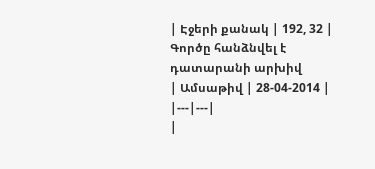| Էջերի քանակ | 192, 32 |
Գործը հանձնվել է դատարանի արխիվ
| Ամսաթիվ | 28-04-2014 |
|---|---|
|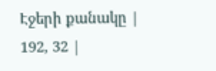Էջերի քանակը | 192, 32 |